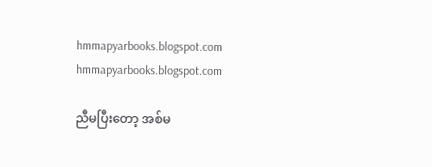hmmapyarbooks.blogspot.com
hmmapyarbooks.blogspot.com

ညီမပြီးတော့ အစ်မ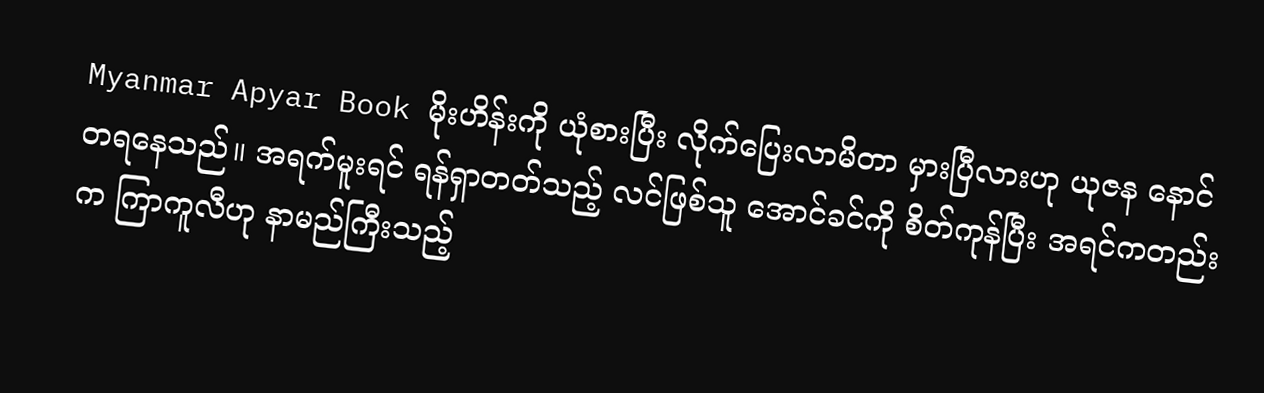Myanmar Apyar Book မိုးဟိန်းကို ယုံစားပြီး လိုက်ပြေးလာမိတာ မှားပြီလားဟု ယုဇန နောင်တရနေသည်။ အရက်မူးရင် ရန်ရှာတတ်သည့် လင်ဖြစ်သူ အောင်ခင်ကို စိတ်ကုန်ပြီး အရင်ကတည်းက ကြာကူလီဟု နာမည်ကြီးသည့်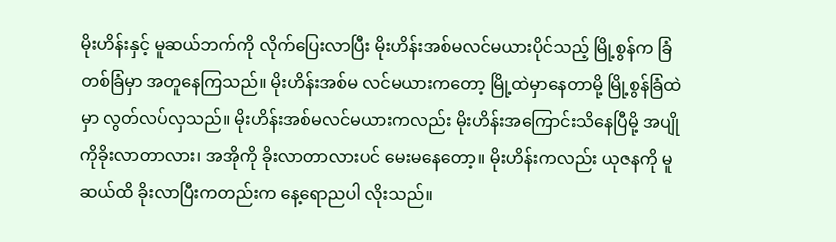မိုးဟိန်းနှင့် မူဆယ်ဘက်ကို လိုက်ပြေးလာပြီး မိုးဟိန်းအစ်မလင်မယားပိုင်သည့် မြို့စွန်က ခြံတစ်ခြံမှာ အတူနေကြသည်။ မိုးဟိန်းအစ်မ လင်မယားကတော့ မြို့ထဲမှာနေတာမို့ မြို့စွန်ခြံထဲမှာ လွတ်လပ်လှသည်။ မိုးဟိန်းအစ်မလင်မယားကလည်း မိုးဟိန်းအကြောင်းသိနေပြီမို့ အပျိုကိုခိုးလာတာလား၊ အအိုကို ခိုးလာတာလားပင် မေးမနေတော့။ မိုးဟိန်းကလည်း ယုဇနကို မူဆယ်ထိ ခိုးလာပြီးကတည်းက နေ့ရောညပါ လိုးသည်။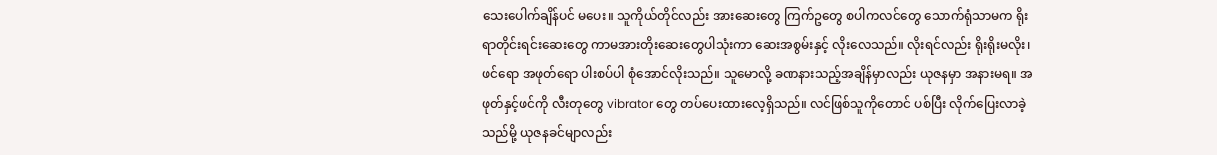သေးပေါက်ချိန်ပင် မပေး။ သူကိုယ်တိုင်လည်း အားဆေးတွေ ကြက်ဥတွေ စပါကလင်တွေ သောက်ရုံသာမက ရိုးရာတိုင်းရင်းဆေးတွေ ကာမအားတိုးဆေးတွေပါသုံးကာ ဆေးအစွမ်းနှင့် လိုးလေသည်။ လိုးရင်လည်း ရိုးရိုးမလိုး၊ ဖင်ရော အဖုတ်ရော ပါးစပ်ပါ စုံအောင်လိုးသည်။ သူမောလို့ ခဏနားသည့်အချိန်မှာလည်း ယုဇနမှာ အနားမရ။ အဖုတ်နှင့်ဖင်ကို လီးတုတွေ vibrator တွေ တပ်ပေးထားလေ့ရှိသည်။ လင်ဖြစ်သူကိုတောင် ပစ်ပြီး လိုက်ပြေးလာခဲ့သည်မို့ ယုဇနခင်မျာလည်း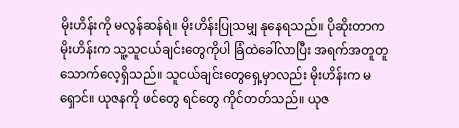မိုးဟိန်းကို မလွန်ဆန်ရဲ။ မိုးဟိန်းပြုသမျှ နုနေရသည်။ ပိုဆိုးတာက မိုးဟိန်းက သူ့သူငယ်ချင်းတွေကိုပါ ခြံထဲခေါ်လာပြီး အရက်အတူတူ သောက်လေ့ရှိသည်။ သူငယ်ချင်းတွေရှေ့မှာလည်း မိုးဟိန်းက မရှောင်။ ယုဇနကို ဖင်တွေ ရင်တွေ ကိုင်တတ်သည်။ ယုဇ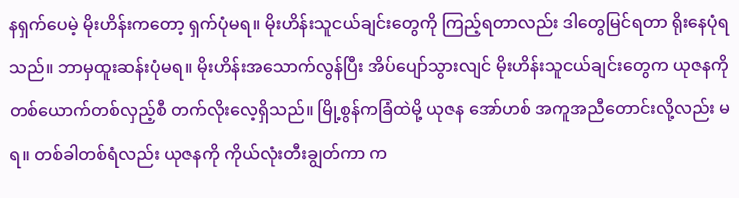နရှက်ပေမဲ့ မိုးဟိန်းကတော့ ရှက်ပုံမရ။ မိုးဟိန်းသူငယ်ချင်းတွေကို ကြည့်ရတာလည်း ဒါတွေမြင်ရတာ ရိုးနေပုံရသည်။ ဘာမှထူးဆန်းပုံမရ။ မိုးဟိန်းအသောက်လွန်ပြီး အိပ်ပျော်သွားလျင် မိုးဟိန်းသူငယ်ချင်းတွေက ယုဇနကို တစ်ယောက်တစ်လှည့်စီ တက်လိုးလေ့ရှိသည်။ မြို့စွန်ကခြံထဲမို့ ယုဇန အော်ဟစ် အကူအညီတောင်းလို့လည်း မရ။ တစ်ခါတစ်ရံလည်း ယုဇနကို ကိုယ်လုံးတီးချွတ်ကာ က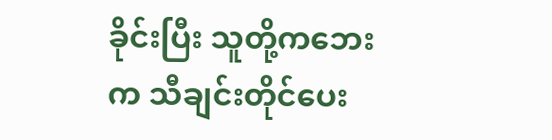ခိုင်းပြီး သူတို့ကဘေးက သီချင်းတိုင်ပေး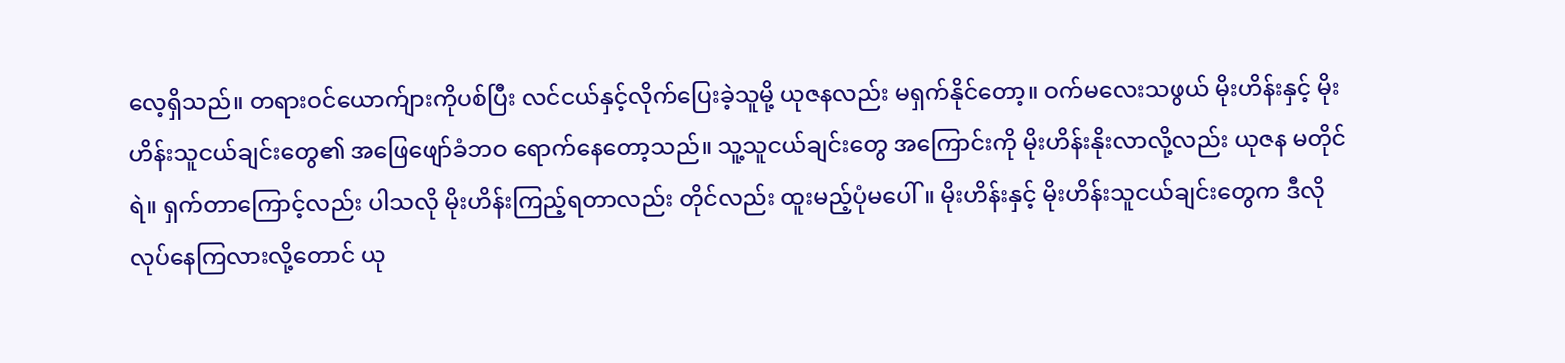လေ့ရှိသည်။ တရားဝင်ယောက်ျားကိုပစ်ပြီး လင်ငယ်နှင့်လိုက်ပြေးခဲ့သူမို့ ယုဇနလည်း မရှက်နိုင်တော့။ ဝက်မလေးသဖွယ် မိုးဟိန်းနှင့် မိုးဟိန်းသူငယ်ချင်းတွေ၏ အဖြေဖျော်ခံဘဝ ရောက်နေတော့သည်။ သူ့သူငယ်ချင်းတွေ အကြောင်းကို မိုးဟိန်းနိုးလာလို့လည်း ယုဇန မတိုင်ရဲ။ ရှက်တာကြောင့်လည်း ပါသလို မိုးဟိန်းကြည့်ရတာလည်း တိုင်လည်း ထူးမည့်ပုံမပေါ်။ မိုးဟိန်းနှင့် မိုးဟိန်းသူငယ်ချင်းတွေက ဒီလိုလုပ်နေကြလားလို့တောင် ယု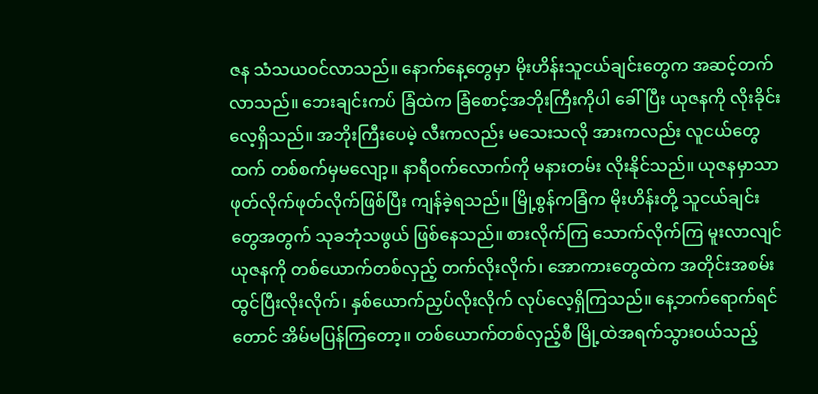ဇန သံသယဝင်လာသည်။ နောက်နေ့တွေမှာ မိုးဟိန်းသူငယ်ချင်းတွေက အဆင့်တက်လာသည်။ ဘေးချင်းကပ် ခြံထဲက ခြံစောင့်အဘိုးကြီးကိုပါ ခေါ်ပြီး ယုဇနကို လိုးခိုင်းလေ့ရှိသည်။ အဘိုးကြီးပေမဲ့ လီးကလည်း မသေးသလို အားကလည်း လူငယ်တွေထက် တစ်စက်မှမလျော့။ နာရီဝက်လောက်ကို မနားတမ်း လိုးနိုင်သည်။ ယုဇနမှာသာ ဖုတ်လိုက်ဖုတ်လိုက်ဖြစ်ပြီး ကျန်ခဲ့ရသည်။ မြို့စွန်ကခြံက မိုးဟိန်းတို့ သူငယ်ချင်းတွေအတွက် သုခဘုံသဖွယ် ဖြစ်နေသည်။ စားလိုက်ကြ သောက်လိုက်ကြ မူးလာလျင် ယုဇနကို တစ်ယောက်တစ်လှည့် တက်လိုးလိုက်၊ အောကားတွေထဲက အတိုင်းအစမ်းထွင်ပြီးလိုးလိုက်၊ နှစ်ယောက်ညှပ်လိုးလိုက် လုပ်လေ့ရှိကြသည်။ နေ့ဘက်ရောက်ရင်တောင် အိမ်မပြန်ကြတော့။ တစ်ယောက်တစ်လှည့်စီ မြို့ထဲအရက်သွားဝယ်သည့်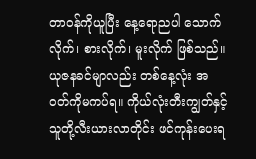တာဝန်ကိုယူပြီး နေ့ရောညပါ သောက်လိုက်၊ စားလိုက်၊ မူးလိုက် ဖြစ်သည်။ ယုဇနခင်မျာလည်း တစ်နေ့လုံး အဝတ်ကိုမကပ်ရ။ ကိုယ်လုံးတီးကျွတ်နှင့် သူတို့လီးယားလာတိုင်း ဖင်ကုန်းပေးရ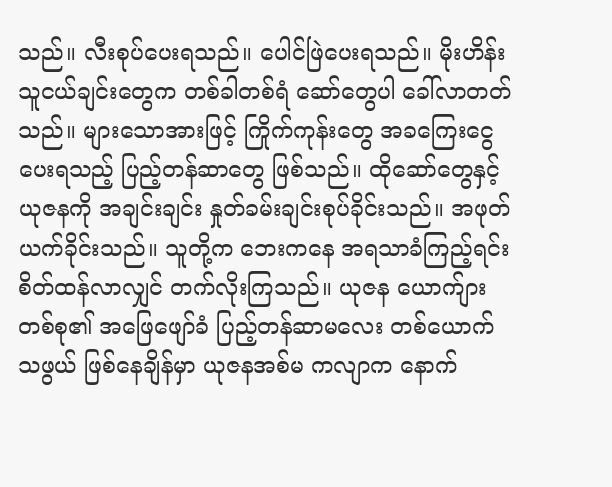သည်။ လီးစုပ်ပေးရသည်။ ပေါင်ဖြဲပေးရသည်။ မိုးဟိန်းသူငယ်ချင်းတွေက တစ်ခါတစ်ရံ ဆော်တွေပါ ခေါ်လာတတ်သည်။ များသောအားဖြင့် ကြိုက်ကုန်းတွေ အခကြေးငွေပေးရသည့် ပြည့်တန်ဆာတွေ ဖြစ်သည်။ ထိုဆော်တွေနှင့် ယုဇနကို အချင်းချင်း နှုတ်ခမ်းချင်းစုပ်ခိုင်းသည်။ အဖုတ်ယက်ခိုင်းသည်။ သူတို့က ဘေးကနေ အရသာခံကြည့်ရင်း စိတ်ထန်လာလျှင် တက်လိုးကြသည်။ ယုဇန ယောက်ျားတစ်စု၏ အဖြေဖျော်ခံ ပြည့်တန်ဆာမလေး တစ်ယောက်သဖွယ် ဖြစ်နေချိန်မှာ ယုဇနအစ်မ ကလျာက နောက်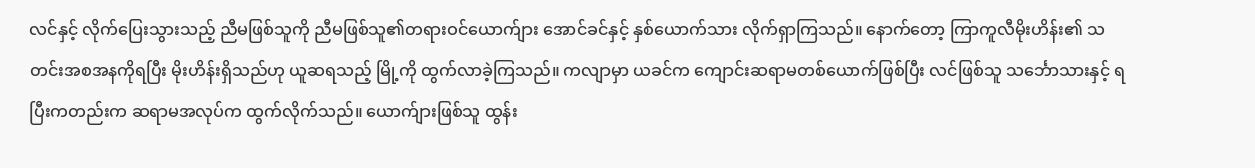လင်နှင့် လိုက်ပြေးသွားသည့် ညီမဖြစ်သူကို ညီမဖြစ်သူ၏တရားဝင်ယောက်ျား အောင်ခင်နှင့် နှစ်ယောက်သား လိုက်ရှာကြသည်။ နောက်တော့ ကြာကူလီမိုးဟိန်း၏ သတင်းအစအနကိုရပြီး မိုးဟိန်းရှိသည်ဟု ယူဆရသည့် မြို့ကို ထွက်လာခဲ့ကြသည်။ ကလျာမှာ ယခင်က ကျောင်းဆရာမတစ်ယောက်ဖြစ်ပြီး လင်ဖြစ်သူ သင်္ဘောသားနှင့် ရပြီးကတည်းက ဆရာမအလုပ်က ထွက်လိုက်သည်။ ယောက်ျားဖြစ်သူ ထွန်း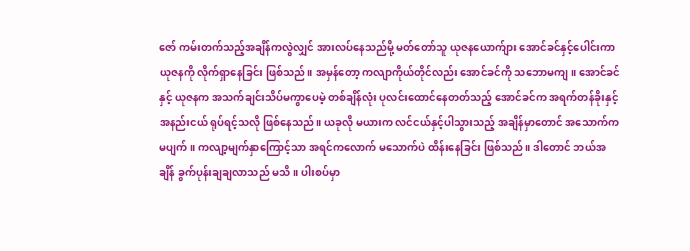ဇော် ကမ်းတက်သည့်အချိန်ကလွဲလျှင် အားလပ်နေသည်မို့ မတ်တော်သူ ယုဇနယောက်ျား အောင်ခင်နှင့်ပေါင်းကာ ယုဇနကို လိုက်ရှာနေခြင်း ဖြစ်သည်။ အမှန်တော့ ကလျာကိုယ်တိုင်လည်း အောင်ခင်ကို သဘောမကျ။ အောင်ခင်နှင့် ယုဇနက အသက်ချင်းသိပ်မကွာပေမဲ့ တစ်ချိန်လုံး ပုလင်းထောင်နေတတ်သည့် အောင်ခင်က အရက်တန်ခိုးနှင့် အနည်းငယ် ရုပ်ရင့်သလို ဖြစ်နေသည်။ ယခုလို မယားက လင်ငယ်နှင့်ပါသွားသည့် အချိန်မှာတောင် အသောက်က မပျက်။ ကလျာ့မျက်နှာကြောင့်သာ အရင်ကလောက် မသောက်ပဲ ထိန်းနေခြင်း ဖြစ်သည်။ ဒါတောင် ဘယ်အချိန် ခွက်ပုန်းချချလာသည် မသိ။ ပါးစပ်မှာ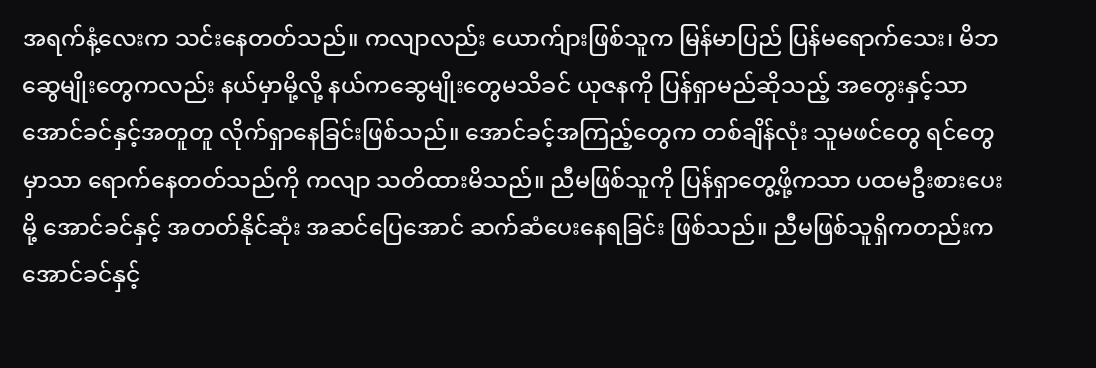အရက်နံ့လေးက သင်းနေတတ်သည်။ ကလျာလည်း ယောက်ျားဖြစ်သူက မြန်မာပြည် ပြန်မရောက်သေး၊ မိဘဆွေမျိုးတွေကလည်း နယ်မှာမို့လို့ နယ်ကဆွေမျိုးတွေမသိခင် ယုဇနကို ပြန်ရှာမည်ဆိုသည့် အတွေးနှင့်သာ အောင်ခင်နှင့်အတူတူ လိုက်ရှာနေခြင်းဖြစ်သည်။ အောင်ခင့်အကြည့်တွေက တစ်ချိန်လုံး သူမဖင်တွေ ရင်တွေမှာသာ ရောက်နေတတ်သည်ကို ကလျာ သတိထားမိသည်။ ညီမဖြစ်သူကို ပြန်ရှာတွေ့ဖို့ကသာ ပထမဦးစားပေးမို့ အောင်ခင်နှင့် အတတ်နိုင်ဆုံး အဆင်ပြေအောင် ဆက်ဆံပေးနေရခြင်း ဖြစ်သည်။ ညီမဖြစ်သူရှိကတည်းက အောင်ခင်နှင့်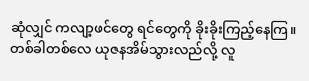ဆုံလျှင် ကလျာ့ဖင်တွေ ရင်တွေကို ခိုးခိုးကြည့်နေကြ။ တစ်ခါတစ်လေ ယုဇနအိမ်သွားလည်လို့ လူ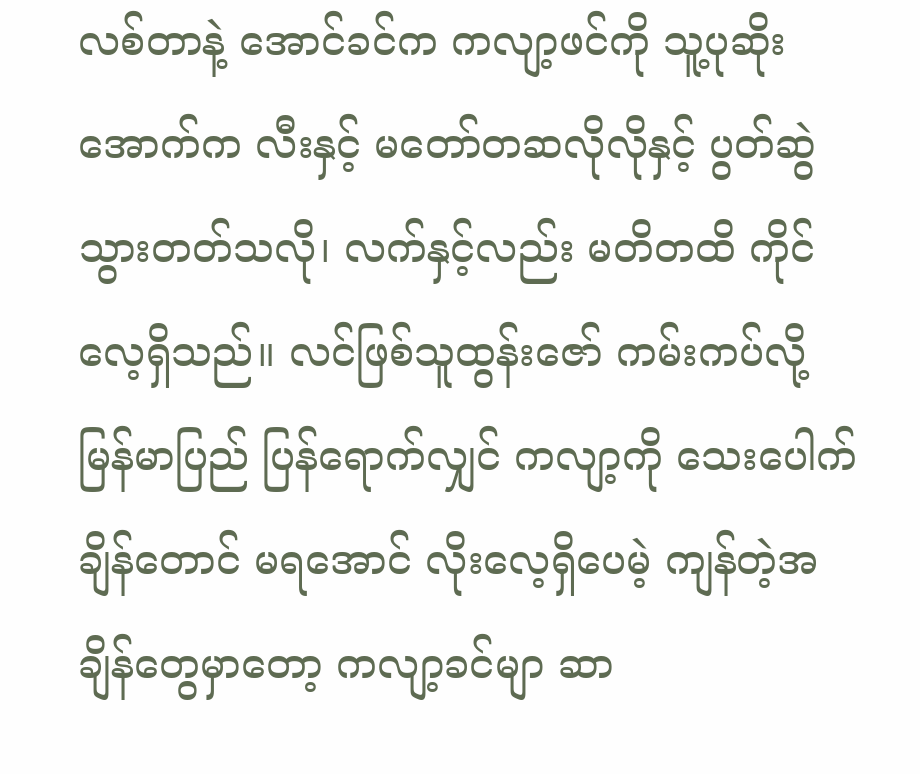လစ်တာနဲ့ အောင်ခင်က ကလျာ့ဖင်ကို သူ့ပုဆိုးအောက်က လီးနှင့် မတော်တဆလိုလိုနှင့် ပွတ်ဆွဲသွားတတ်သလို၊ လက်နှင့်လည်း မတိတထိ ကိုင်လေ့ရှိသည်။ လင်ဖြစ်သူထွန်းဇော် ကမ်းကပ်လို့ မြန်မာပြည် ပြန်ရောက်လျှင် ကလျာ့ကို သေးပေါက်ချိန်တောင် မရအောင် လိုးလေ့ရှိပေမဲ့ ကျန်တဲ့အချိန်တွေမှာတော့ ကလျာ့ခင်မျာ ဆာ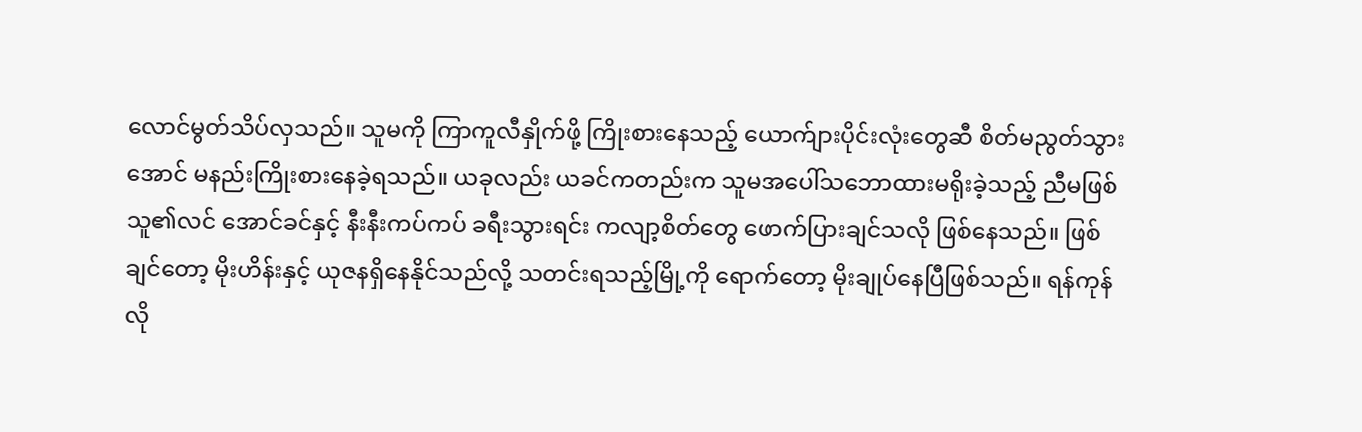လောင်မွတ်သိပ်လှသည်။ သူမကို ကြာကူလီနှိုက်ဖို့ ကြိုးစားနေသည့် ယောက်ျားပိုင်းလုံးတွေဆီ စိတ်မညွတ်သွားအောင် မနည်းကြိုးစားနေခဲ့ရသည်။ ယခုလည်း ယခင်ကတည်းက သူမအပေါ်သဘောထားမရိုးခဲ့သည့် ညီမဖြစ်သူ၏လင် အောင်ခင်နှင့် နီးနီးကပ်ကပ် ခရီးသွားရင်း ကလျာ့စိတ်တွေ ဖောက်ပြားချင်သလို ဖြစ်နေသည်။ ဖြစ်ချင်တော့ မိုးဟိန်းနှင့် ယုဇနရှိနေနိုင်သည်လို့ သတင်းရသည့်မြို့ကို ရောက်တော့ မိုးချုပ်နေပြီဖြစ်သည်။ ရန်ကုန်လို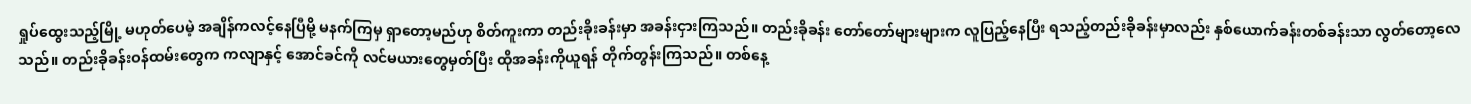ရှုပ်ထွေးသည့်မြို့ မဟုတ်ပေမဲ့ အချိန်ကလင့်နေပြီမို့ မနက်ကြမှ ရှာတော့မည်ဟု စိတ်ကူးကာ တည်းခိုးခန်းမှာ အခန်းငှားကြသည်။ တည်းခိုခန်း တော်တော်များများက လူပြည့်နေပြီး ရသည့်တည်းခိုခန်းမှာလည်း နှစ်ယောက်ခန်းတစ်ခန်းသာ လွတ်တော့လေသည်။ တည်းခိုခန်းဝန်ထမ်းတွေက ကလျာနှင့် အောင်ခင်ကို လင်မယားတွေမှတ်ပြီး ထိုအခန်းကိုယူရန် တိုက်တွန်းကြသည်။ တစ်နေ့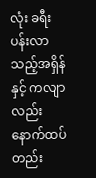လုံး ခရီးပန်းလာသည့်အရှိန်နှင့် ကလျာလည်း နောက်ထပ်တည်း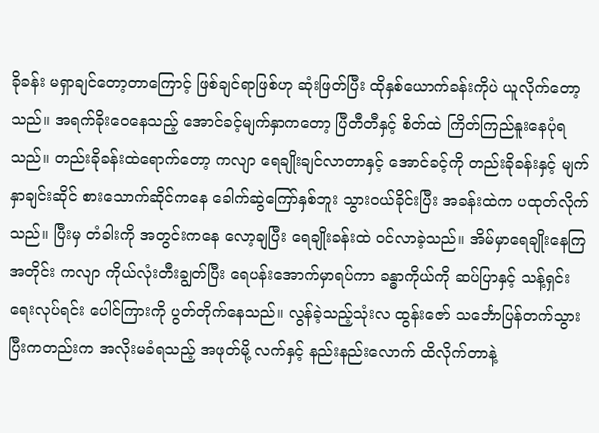ခိုခန်း မရှာချင်တော့တာကြောင့် ဖြစ်ချင်ရာဖြစ်ဟု ဆုံးဖြတ်ပြီး ထိုနှစ်ယောက်ခန်းကိုပဲ ယူလိုက်တော့သည်။ အရက်ခိုးဝေနေသည့် အောင်ခင့်မျက်နှာကတော့ ပြီတီတီနှင့် စိတ်ထဲ ကြိတ်ကြည်နူးနေပုံရသည်။ တည်းခိုခန်းထဲရောက်တော့ ကလျာ ရေချိုးချင်လာတာနှင့် အောင်ခင့်ကို တည်းခိုခန်းနှင့် မျက်နှာချင်းဆိုင် စားသောက်ဆိုင်ကနေ ခေါက်ဆွဲကြော်နှစ်ဘူး သွားဝယ်ခိုင်းပြီး အခန်းထဲက ပထုတ်လိုက်သည်။ ပြီးမှ တံခါးကို အတွင်းကနေ လော့ချပြီး ရေချိုးခန်းထဲ ဝင်လာခဲ့သည်။ အိမ်မှာရေချိုးနေကြအတိုင်း ကလျာ ကိုယ်လုံးတီးချွတ်ပြီး ရေပန်းအောက်မှာရပ်ကာ ခန္ဓာကိုယ်ကို ဆပ်ပြာနှင့် သန့်ရှင်းရေးလုပ်ရင်း ပေါင်ကြားကို ပွတ်တိုက်နေသည်။ လွန်ခဲ့သည့်သုံးလ ထွန်းဇော် သင်္ဘောပြန်တက်သွားပြီးကတည်းက အလိုးမခံရသည့် အဖုတ်မို့ လက်နှင့် နည်းနည်းလောက် ထိလိုက်တာနဲ့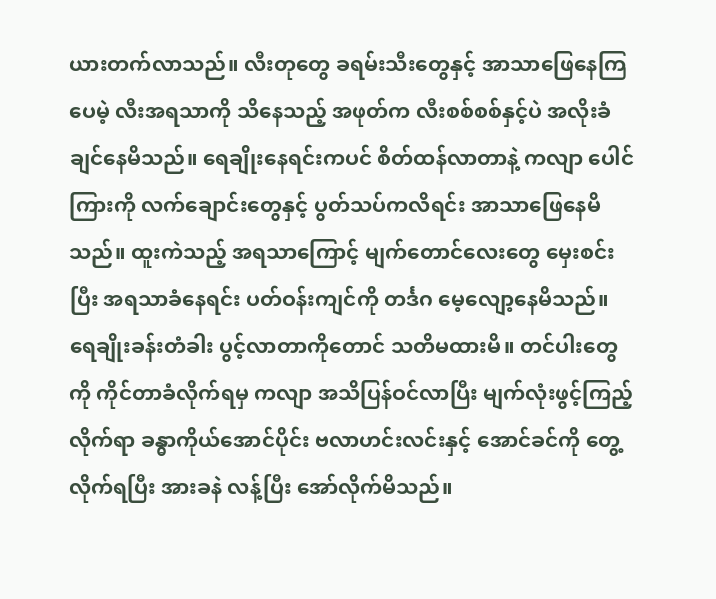ယားတက်လာသည်။ လီးတုတွေ ခရမ်းသီးတွေနှင့် အာသာဖြေနေကြပေမဲ့ လီးအရသာကို သိနေသည့် အဖုတ်က လီးစစ်စစ်နှင့်ပဲ အလိုးခံချင်နေမိသည်။ ရေချိုးနေရင်းကပင် စိတ်ထန်လာတာနဲ့ ကလျာ ပေါင်ကြားကို လက်ချောင်းတွေနှင့် ပွတ်သပ်ကလိရင်း အာသာဖြေနေမိသည်။ ထူးကဲသည့် အရသာကြောင့် မျက်တောင်လေးတွေ မှေးစင်းပြီး အရသာခံနေရင်း ပတ်ဝန်းကျင်ကို တင်္ဒဂ မေ့လျော့နေမိသည်။ ရေချိုးခန်းတံခါး ပွင့်လာတာကိုတောင် သတိမထားမိ။ တင်ပါးတွေကို ကိုင်တာခံလိုက်ရမှ ကလျာ အသိပြန်ဝင်လာပြီး မျက်လုံးဖွင့်ကြည့်လိုက်ရာ ခန္ဓာကိုယ်အောင်ပိုင်း ဗလာဟင်းလင်းနှင့် အောင်ခင်ကို တွေ့လိုက်ရပြီး အားခနဲ လန့်ပြီး အော်လိုက်မိသည်။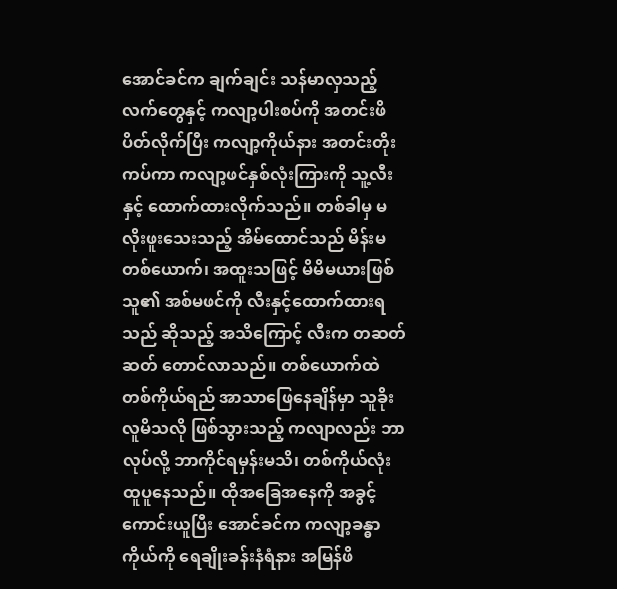အောင်ခင်က ချက်ချင်း သန်မာလှသည့် လက်တွေနှင့် ကလျာ့ပါးစပ်ကို အတင်းဖိပိတ်လိုက်ပြီး ကလျာ့ကိုယ်နား အတင်းတိုးကပ်ကာ ကလျာ့ဖင်နှစ်လုံးကြားကို သူ့လီးနှင့် ထောက်ထားလိုက်သည်။ တစ်ခါမှ မလိုးဖူးသေးသည့် အိမ်ထောင်သည် မိန်းမတစ်ယောက်၊ အထူးသဖြင့် မိမိမယားဖြစ်သူ၏ အစ်မဖင်ကို လီးနှင့်ထောက်ထားရသည် ဆိုသည့် အသိကြောင့် လီးက တဆတ်ဆတ် တောင်လာသည်။ တစ်ယောက်ထဲ တစ်ကိုယ်ရည် အာသာဖြေနေချိန်မှာ သူခိုးလူမိသလို ဖြစ်သွားသည့် ကလျာလည်း ဘာလုပ်လို့ ဘာကိုင်ရမှန်းမသိ၊ တစ်ကိုယ်လုံး ထူပူနေသည်။ ထိုအခြေအနေကို အခွင့်ကောင်းယူပြီး အောင်ခင်က ကလျာ့ခန္ဓာကိုယ်ကို ရေချိုးခန်းနံရံနား အမြန်ဖိ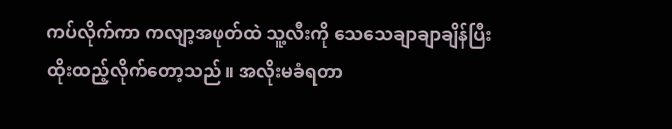ကပ်လိုက်ကာ ကလျာ့အဖုတ်ထဲ သူ့လီးကို သေသေချာချာချိန်ပြီး ထိုးထည့်လိုက်တော့သည်။ အလိုးမခံရတာ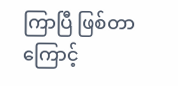ကြာပြီ ဖြစ်တာကြောင့်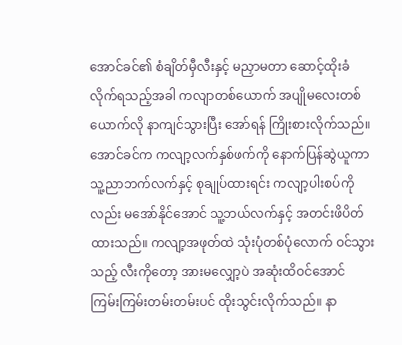အောင်ခင်၏ စံချိတ်မှီလီးနှင့် မညှာမတာ ဆောင့်ထိုးခံလိုက်ရသည့်အခါ ကလျာတစ်ယောက် အပျိုမလေးတစ်ယောက်လို နာကျင်သွားပြီး အော်ရန် ကြိုးစားလိုက်သည်။ အောင်ခင်က ကလျာ့လက်နှစ်ဖက်ကို နောက်ပြန်ဆွဲယူကာ သူ့ညာဘက်လက်နှင့် စုချုပ်ထားရင်း ကလျာ့ပါးစပ်ကိုလည်း မအော်နိုင်အောင် သူ့ဘယ်လက်နှင့် အတင်းဖိပိတ်ထားသည်။ ကလျာ့အဖုတ်ထဲ သုံးပုံတစ်ပုံလောက် ဝင်သွားသည့် လီးကိုတော့ အားမလျှော့ပဲ အဆုံးထိဝင်အောင် ကြမ်းကြမ်းတမ်းတမ်းပင် ထိုးသွင်းလိုက်သည်။ နာ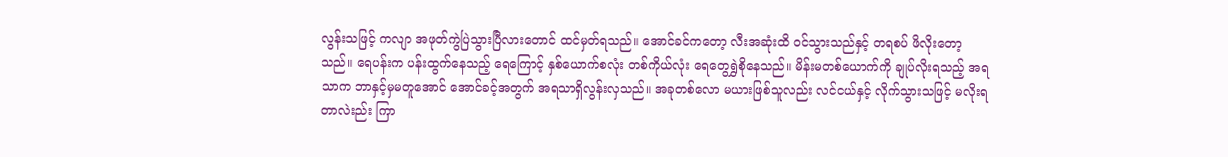လွန်းသဖြင့် ကလျာ အဖုတ်ကွဲပြဲသွားပြီလားတောင် ထင်မှတ်ရသည်။ အောင်ခင်ကတော့ လီးအဆုံးထိ ဝင်သွားသည်နှင့် တရစပ် ဖိလိုးတော့သည်။ ရေပန်းက ပန်းထွက်နေသည့် ရေကြောင့် နှစ်ယောက်စလုံး တစ်ကိုယ်လုံး ရေတွေရွှဲစိုနေသည်။ မိန်းမတစ်ယောက်ကို ချုပ်လိုးရသည့် အရသာက ဘာနှင့်မှမတူအောင် အောင်ခင့်အတွက် အရသာရှိလွန်းလှသည်။ အခုတစ်လော မယားဖြစ်သူလည်း လင်ငယ်နှင့် လိုက်သွားသဖြင့် မလိုးရတာလဲးည်း ကြာ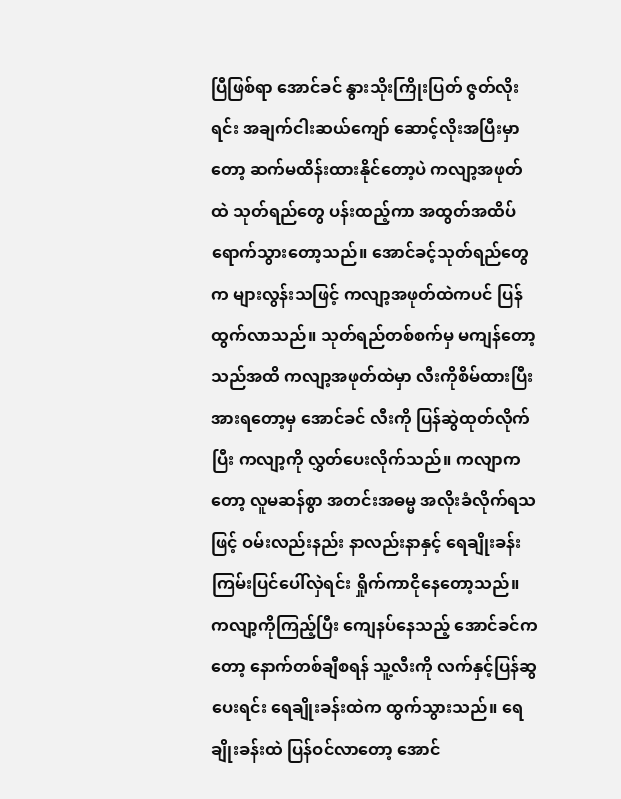ပြီဖြစ်ရာ အောင်ခင် နွားသိုးကြိုးပြတ် ဇွတ်လိုးရင်း အချက်ငါးဆယ်ကျော် ဆောင့်လိုးအပြီးမှာတော့ ဆက်မထိန်းထားနိုင်တော့ပဲ ကလျာ့အဖုတ်ထဲ သုတ်ရည်တွေ ပန်းထည့်ကာ အထွတ်အထိပ် ရောက်သွားတော့သည်။ အောင်ခင့်သုတ်ရည်တွေက များလွန်းသဖြင့် ကလျာ့အဖုတ်ထဲကပင် ပြန်ထွက်လာသည်။ သုတ်ရည်တစ်စက်မှ မကျန်တော့သည်အထိ ကလျာ့အဖုတ်ထဲမှာ လီးကိုစိမ်ထားပြီး အားရတော့မှ အောင်ခင် လီးကို ပြန်ဆွဲထုတ်လိုက်ပြီး ကလျာ့ကို လွှတ်ပေးလိုက်သည်။ ကလျာကတော့ လူမဆန်စွာ အတင်းအဓမ္မ အလိုးခံလိုက်ရသဖြင့် ဝမ်းလည်းနည်း နာလည်းနာနှင့် ရေချိုးခန်းကြမ်းပြင်ပေါ်လှဲရင်း ရှိုက်ကာငိုနေတော့သည်။ ကလျာ့ကိုကြည့်ပြီး ကျေနပ်နေသည့် အောင်ခင်ကတော့ နောက်တစ်ချီစရန် သူ့လီးကို လက်နှင့်ပြန်ဆွပေးရင်း ရေချိုးခန်းထဲက ထွက်သွားသည်။ ရေချိုးခန်းထဲ ပြန်ဝင်လာတော့ အောင်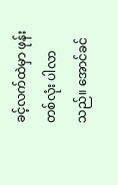ခင့်လက်ထဲမှာ ဖုန်းတစ်လုံး ပါလာသည်။ အောင်ခင်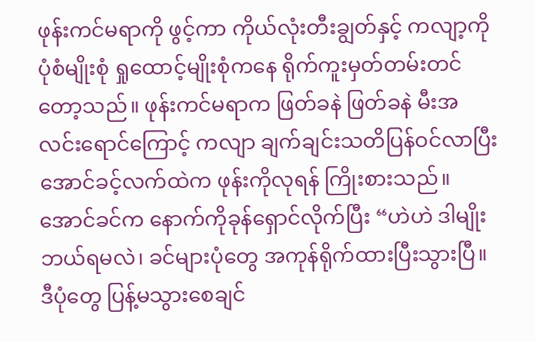ဖုန်းကင်မရာကို ဖွင့်ကာ ကိုယ်လုံးတီးချွတ်နှင့် ကလျာ့ကို ပုံစံမျိုးစုံ ရှုထောင့်မျိုးစုံကနေ ရိုက်ကူးမှတ်တမ်းတင်တော့သည်။ ဖုန်းကင်မရာက ဖြတ်ခနဲ ဖြတ်ခနဲ မီးအလင်းရောင်ကြောင့် ကလျာ ချက်ချင်းသတိပြန်ဝင်လာပြီး အောင်ခင့်လက်ထဲက ဖုန်းကိုလုရန် ကြိုးစားသည်။ အောင်ခင်က နောက်ကိုခုန်ရှောင်လိုက်ပြီး “ဟဲဟဲ ဒါမျိုးဘယ်ရမလဲ၊ ခင်များပုံတွေ အကုန်ရိုက်ထားပြီးသွားပြီ။ ဒီပုံတွေ ပြန့်မသွားစေချင်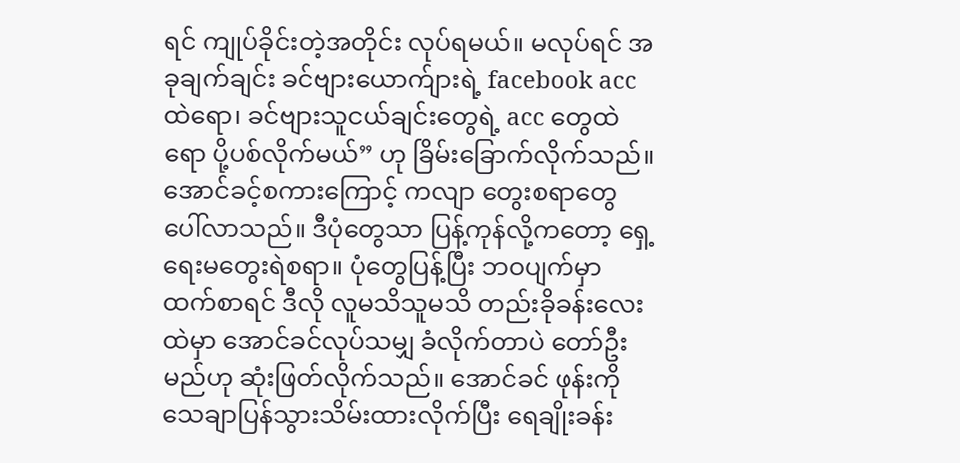ရင် ကျုပ်ခိုင်းတဲ့အတိုင်း လုပ်ရမယ်။ မလုပ်ရင် အခုချက်ချင်း ခင်ဗျားယောက်ျားရဲ့ facebook acc ထဲရော၊ ခင်ဗျားသူငယ်ချင်းတွေရဲ့ acc တွေထဲရော ပို့ပစ်လိုက်မယ်” ဟု ခြိမ်းခြောက်လိုက်သည်။ အောင်ခင့်စကားကြောင့် ကလျာ တွေးစရာတွေ ပေါ်လာသည်။ ဒီပုံတွေသာ ပြန့်ကုန်လို့ကတော့ ရှေ့ရေးမတွေးရဲစရာ။ ပုံတွေပြန့်ပြီး ဘဝပျက်မှာထက်စာရင် ဒီလို လူမသိသူမသိ တည်းခိုခန်းလေးထဲမှာ အောင်ခင်လုပ်သမျှ ခံလိုက်တာပဲ တော်ဦးမည်ဟု ဆုံးဖြတ်လိုက်သည်။ အောင်ခင် ဖုန်းကို သေချာပြန်သွားသိမ်းထားလိုက်ပြီး ရေချိုးခန်း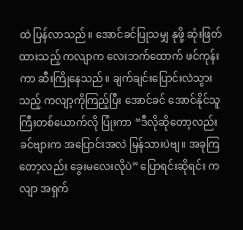ထဲ ပြန်လာသည်။ အောင်ခင်ပြုသမျှ နုဖို့ ဆုံးဖြတ်ထားသည့် ကလျာက လေးဘက်ထောက် ဖင်ကုန်းကာ ဆီးကြိုနေသည်။ ချက်ချင်းပြောင်းလဲသွားသည့် ကလျာ့ကိုကြည့်ပြီး အောင်ခင် အောင်နိုင်သူကြီးတစ်ယောက်လို ပြုံးကာ “ဒီလိုဆိုတော့လည်း ခင်ဗျားက အပြောင်းအလဲ မြန်သားပဲဗျ။ အခုကြတော့လည်း ခွေးမလေးလိုပဲ” ပြောရင်းဆိုရင်း ကလျာ အရှက်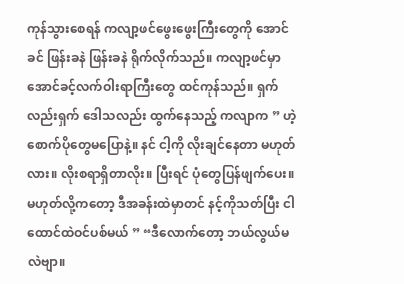ကုန်သွားစေရန် ကလျာ့ဖင်ဖွေးဖွေးကြီးတွေကို အောင်ခင် ဖြန်းခနဲ ဖြန်းခနဲ ရိုက်လိုက်သည်။ ကလျာ့ဖင်မှာ အောင်ခင့်လက်ဝါးရာကြီးတွေ ထင်ကုန်သည်။ ရှက်လည်းရှက် ဒေါသလည်း ထွက်နေသည့် ကလျာက ” ဟဲ့ စောက်ပိုတွေမပြောနဲ့။ နင် ငါ့ကို လိုးချင်နေတာ မဟုတ်လား။ လိုးစရာရှိတာလိုး။ ပြီးရင် ပုံတွေပြန်ဖျက်ပေး။ မဟုတ်လို့ကတော့ ဒီအခန်းထဲမှာတင် နင့်ကိုသတ်ပြီး ငါထောင်ထဲဝင်ပစ်မယ် ” “ဒီလောက်တော့ ဘယ်လွယ်မလဲဗျာ။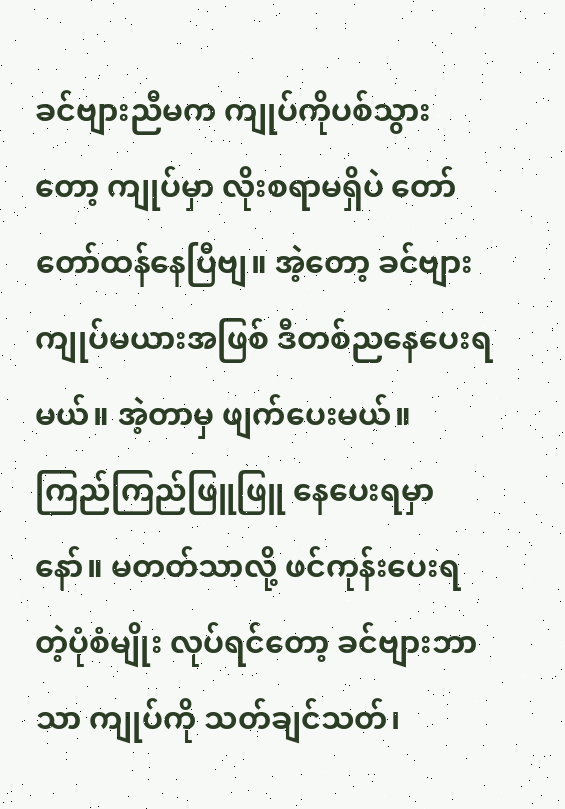ခင်ဗျားညီမက ကျုပ်ကိုပစ်သွားတော့ ကျုပ်မှာ လိုးစရာမရှိပဲ တော်တော်ထန်နေပြီဗျ။ အဲ့တော့ ခင်ဗျား ကျုပ်မယားအဖြစ် ဒီတစ်ညနေပေးရမယ်။ အဲ့တာမှ ဖျက်ပေးမယ်။ ကြည်ကြည်ဖြူဖြူ နေပေးရမှာနော်။ မတတ်သာလို့ ဖင်ကုန်းပေးရတဲ့ပုံစံမျိုး လုပ်ရင်တော့ ခင်ဗျားဘာသာ ကျုပ်ကို သတ်ချင်သတ်၊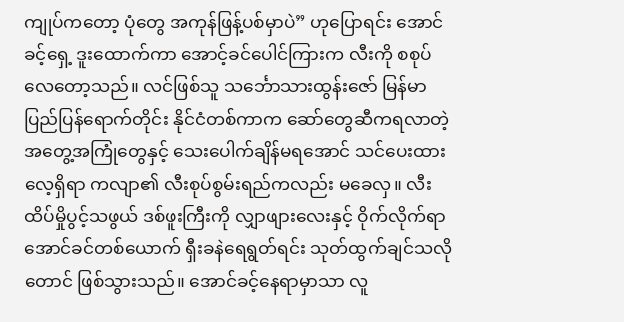ကျုပ်ကတော့ ပုံတွေ အကုန်ဖြန့်ပစ်မှာပဲ” ဟုပြောရင်း အောင်ခင့်ရှေ့ ဒူးထောက်ကာ အောင့်ခင်ပေါင်ကြားက လီးကို စစုပ်လေတော့သည်။ လင်ဖြစ်သူ သင်္ဘောသားထွန်းဇော် မြန်မာပြည်ပြန်ရောက်တိုင်း နိုင်ငံတစ်ကာက ဆော်တွေဆီကရလာတဲ့ အတွေ့အကြုံတွေနှင့် သေးပေါက်ချိန်မရအောင် သင်ပေးထားလေ့ရှိရာ ကလျာ၏ လီးစုပ်စွမ်းရည်ကလည်း မခေလှ။ လီးထိပ်မှိုပွင့်သဖွယ် ဒစ်ဖူးကြီးကို လျှာဖျားလေးနှင့် ဝိုက်လိုက်ရာ အောင်ခင်တစ်ယောက် ရှီးခနဲရေရွတ်ရင်း သုတ်ထွက်ချင်သလိုတောင် ဖြစ်သွားသည်။ အောင်ခင့်နေရာမှာသာ လူ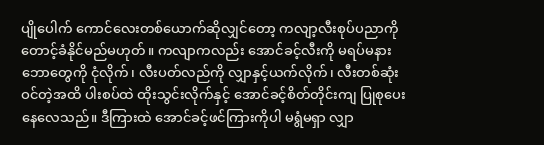ပျိုပေါက် ကောင်လေးတစ်ယောက်ဆိုလျှင်တော့ ကလျာ့လီးစုပ်ပညာကို တောင့်ခံနိုင်မည်မဟုတ်။ ကလျာကလည်း အောင်ခင့်လီးကို မရပ်မနား ဘောတွေကို ငုံလိုက်၊ လီးပတ်လည်ကို လျှာနှင့်ယက်လိုက်၊ လီးတစ်ဆုံးဝင်တဲ့အထိ ပါးစပ်ထဲ ထိုးသွင်းလိုက်နှင့် အောင်ခင့်စိတ်တိုင်းကျ ပြုစုပေးနေလေသည်။ ဒီကြားထဲ အောင်ခင့်ဖင်ကြားကိုပါ မရွံမရှာ လျှာ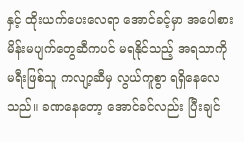နှင့် ထိုးယက်ပေးလေရာ အောင်ခင့်မှာ အပေါစား မိန်းမပျက်တွေဆီကပင် မရနိုင်သည့် အရသာကို မရီးဖြစ်သူ ကလျာ့ဆီမှ လွယ်ကူစွာ ရရှိနေလေသည်။ ခဏနေတော့ အောင်ခင်လည်း ပြီးချင်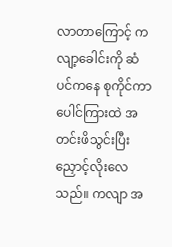လာတာကြောင့် ကလျာ့ခေါင်းကို ဆံပင်ကနေ စုကိုင်ကာ ပေါင်ကြားထဲ အတင်းဖိသွင်းပြီး ညှောင့်လိုးလေသည်။ ကလျာ အ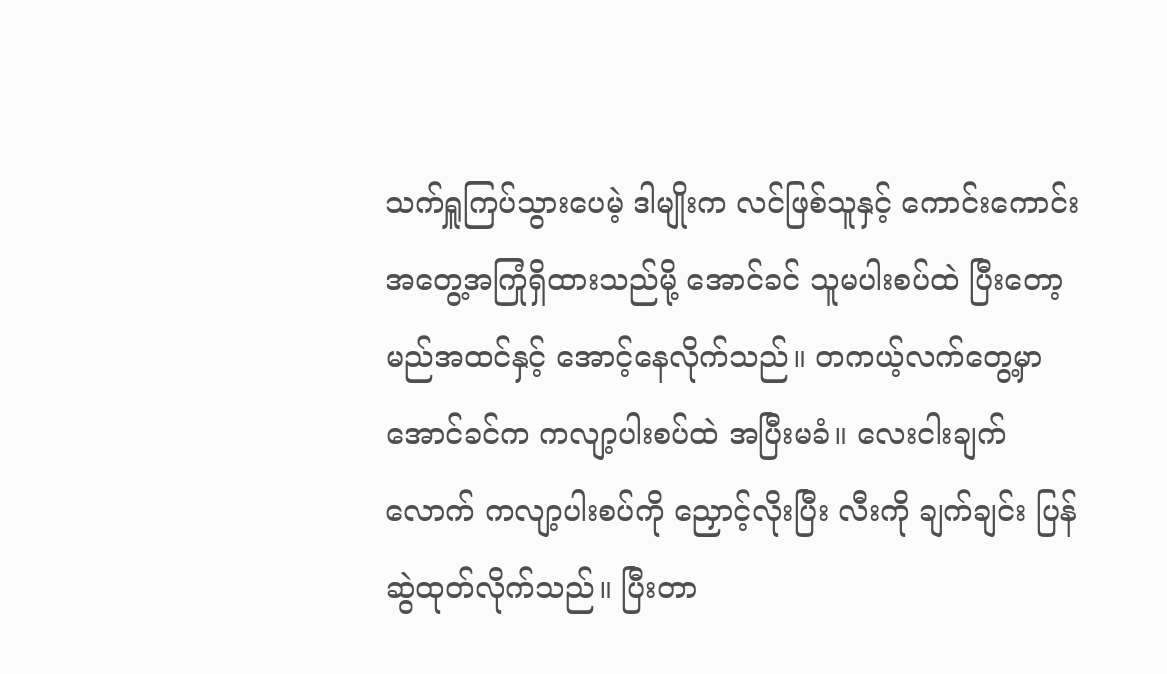သက်ရှူကြပ်သွားပေမဲ့ ဒါမျိုးက လင်ဖြစ်သူနှင့် ကောင်းကောင်းအတွေ့အကြုံရှိထားသည်မို့ အောင်ခင် သူမပါးစပ်ထဲ ပြီးတော့မည်အထင်နှင့် အောင့်နေလိုက်သည်။ တကယ့်လက်တွေ့မှာ အောင်ခင်က ကလျာ့ပါးစပ်ထဲ အပြီးမခံ။ လေးငါးချက်လောက် ကလျာ့ပါးစပ်ကို ညှောင့်လိုးပြီး လီးကို ချက်ချင်း ပြန်ဆွဲထုတ်လိုက်သည်။ ပြီးတာ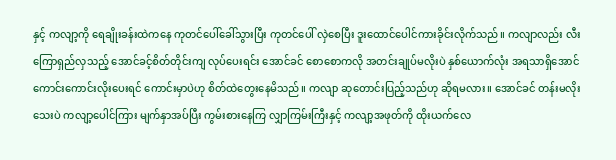နှင့် ကလျာ့ကို ရေချိုးခန်းထဲကနေ ကုတင်ပေါ်ခေါ်သွားပြီး ကုတင်ပေါ် လှဲစေပြီး ဒူးထောင်ပေါင်ကားခိုင်းလိုက်သည်။ ကလျာလည်း လီးကြောရှည်လှသည့် အောင်ခင့်စိတ်တိုင်းကျ လုပ်ပေးရင်း အောင်ခင် စောစောကလို အတင်းချုပ်မလိုးပဲ နှစ်ယောက်လုံး အရသာရှိအောင် ကောင်းကောင်းလိုးပေးရင် ကောင်းမှာပဲဟု စိတ်ထဲတွေးနေမိသည်။ ကလျာ ဆုတောင်းပြည့်သည်ဟု ဆိုရမလား။ အောင်ခင် တန်းမလိုးသေးပဲ ကလျာ့ပေါင်ကြား မျက်နှာအပ်ပြီး ကွမ်းစားနေကြ လျှာကြမ်းကြီးနှင့် ကလျာ့အဖုတ်ကို ထိုးယက်လေ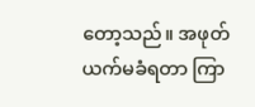တော့သည်။ အဖုတ်ယက်မခံရတာ ကြာ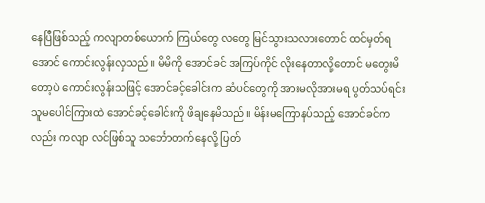နေပြီဖြစ်သည့် ကလျာတစ်ယောက် ကြယ်တွေ လတွေ မြင်သွားသလားတောင် ထင်မှတ်ရအောင် ကောင်းလွန်းလှသည်။ မိမိကို အောင်ခင် အကြပ်ကိုင် လိုးနေတာလို့တောင် မတွေးမိတော့ပဲ ကောင်းလွန်းသဖြင့် အောင်ခင့်ခေါင်းက ဆံပင်တွေကို အားမလိုအားမရ ပွတ်သပ်ရင်း သူမပေါင်ကြားထဲ အောင်ခင့်ခေါင်းကို ဖိချနေမိသည်။ မိန်းမကြောနပ်သည့် အောင်ခင်ကလည်း ကလျာ လင်ဖြစ်သူ သင်္ဘောတက်နေလို့ ပြတ်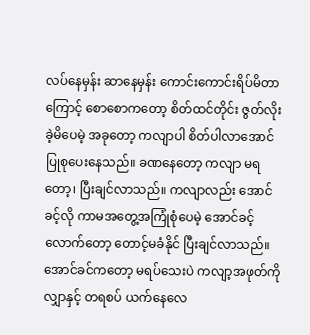လပ်နေမှန်း ဆာနေမှန်း ကောင်းကောင်းရိပ်မိတာကြောင့် စောစောကတော့ စိတ်ထင်တိုင်း ဇွတ်လိုးခဲ့မိပေမဲ့ အခုတော့ ကလျာပါ စိတ်ပါလာအောင် ပြုစုပေးနေသည်။ ခဏနေတော့ ကလျာ မရတော့၊ ပြီးချင်လာသည်။ ကလျာလည်း အောင်ခင့်လို ကာမအတွေ့အကြုံစုံပေမဲ့ အောင်ခင့်လောက်တော့ တောင့်မခံနိုင် ပြီးချင်လာသည်။ အောင်ခင်ကတော့ မရပ်သေးပဲ ကလျာ့အဖုတ်ကို လျှာနှင့် တရစပ် ယက်နေလေ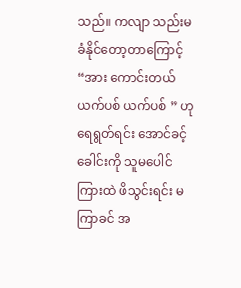သည်။ ကလျာ သည်းမခံနိုင်တော့တာကြောင့် “အား ကောင်းတယ် ယက်ပစ် ယက်ပစ် ” ဟု ရေရွတ်ရင်း အောင်ခင့်ခေါင်းကို သူမပေါင်ကြားထဲ ဖိသွင်းရင်း မကြာခင် အ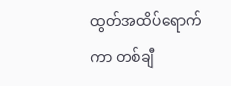ထွတ်အထိပ်ရောက်ကာ တစ်ချီ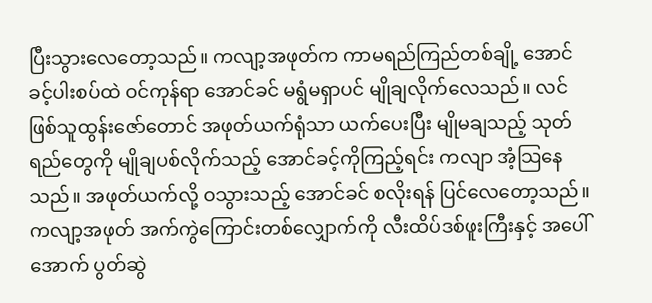ပြီးသွားလေတော့သည်။ ကလျာ့အဖုတ်က ကာမရည်ကြည်တစ်ချို့ အောင်ခင့်ပါးစပ်ထဲ ဝင်ကုန်ရာ အောင်ခင် မရွံမရှာပင် မျိုချလိုက်လေသည်။ လင်ဖြစ်သူထွန်းဇော်တောင် အဖုတ်ယက်ရုံသာ ယက်ပေးပြီး မျိုမချသည့် သုတ်ရည်တွေကို မျိုချပစ်လိုက်သည့် အောင်ခင့်ကိုကြည့်ရင်း ကလျာ အံ့သြနေသည်။ အဖုတ်ယက်လို့ ဝသွားသည့် အောင်ခင် စလိုးရန် ပြင်လေတော့သည်။ ကလျာ့အဖုတ် အက်ကွဲကြောင်းတစ်လျှောက်ကို လီးထိပ်ဒစ်ဖူးကြီးနှင့် အပေါ်အောက် ပွတ်ဆွဲ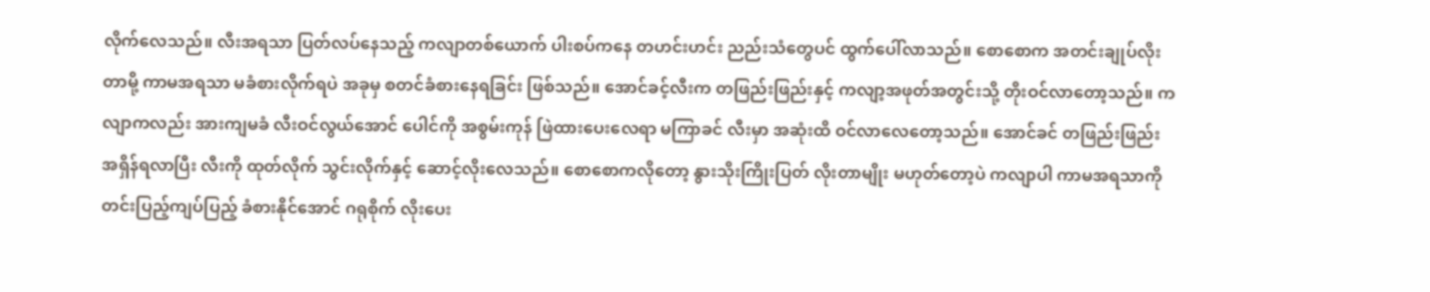လိုက်လေသည်။ လီးအရသာ ပြတ်လပ်နေသည့် ကလျာတစ်ယောက် ပါးစပ်ကနေ တဟင်းဟင်း ညည်းသံတွေပင် ထွက်ပေါ်လာသည်။ စောစောက အတင်းချုပ်လိုးတာမို့ ကာမအရသာ မခံစားလိုက်ရပဲ အခုမှ စတင်ခံစားနေရခြင်း ဖြစ်သည်။ အောင်ခင့်လီးက တဖြည်းဖြည်းနှင့် ကလျာ့အဖုတ်အတွင်းသို့ တိုးဝင်လာတော့သည်။ ကလျာကလည်း အားကျမခံ လီးဝင်လွယ်အောင် ပေါင်ကို အစွမ်းကုန် ဖြဲထားပေးလေရာ မကြာခင် လီးမှာ အဆုံးထိ ဝင်လာလေတော့သည်။ အောင်ခင် တဖြည်းဖြည်း အရှိန်ရလာပြီး လီးကို ထုတ်လိုက် သွင်းလိုက်နှင့် ဆောင့်လိုးလေသည်။ စောစောကလိုတော့ နွားသိုးကြိုးပြတ် လိုးတာမျိုး မဟုတ်တော့ပဲ ကလျာပါ ကာမအရသာကို တင်းပြည့်ကျပ်ပြည့် ခံစားနိုင်အောင် ဂရုစိုက် လိုးပေး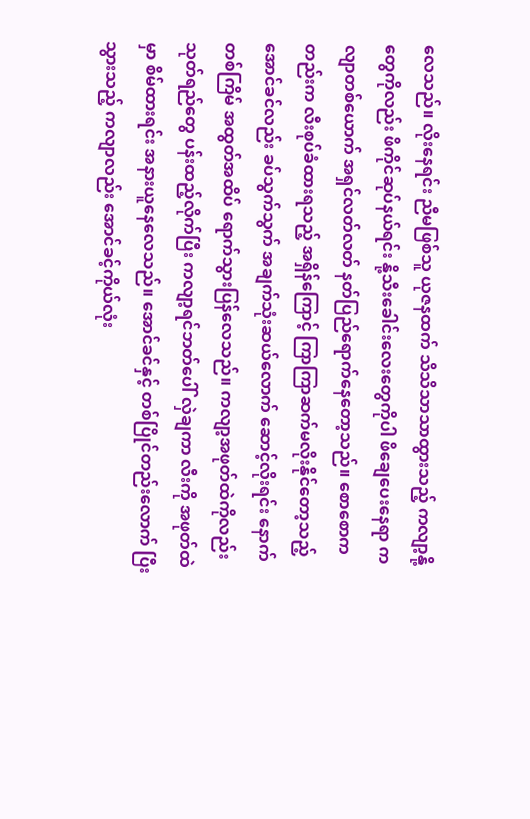လေသည်။ လိုးနေရင်း ညီမဖြစ်သူ ယုဇနထက် သိသိသာသာထွားသည့် ကလျာ့နို့တွေကိုလည်း ဖိကိုင်ဆုပ်နယ်ရင်း နို့သီးခေါင်းလေးတွေကိုပါ ဖိချေပေးနေရာ ကလျာတစ်ယောက် အရှင်လတ်လတ် နတ်ပြည်ရောက်နေတော့သည်။ စောစောကတည်းက လီးစုပ်ခံထားရသည့် အရှိန်ကြောင့် ကြာကြာဆက်မလိုးနိုင်တော့သည့် အောင်ခင်လည်း ခပ်သွက်သွက် အချက်သုံးဆယ်လောက် ဆောင့်လိုးရင်း နောက်တစ်ကြိမ် အထွတ်အထိပ် ရောက်သွားပြန်လေသည်။ ကလျာ့အဖုတ်ထဲကိုလည်း သုတ်ရည်တွေ ပန်းထည့်လိုက်ပြီး ကလျာ့ရင်ဘတ်ပေါ် လှဲချကာ လီးကို အဖုတ်ထဲမှာ စိမ်ထားရင်း အနားယူနေလေသည်။ အောင်ခင်နှင့် တစ်ပြိုင်တည်းလောက် ပြီးသွားသည့် ကလျာလည်း အောင်ခင့်ကိုယ်လုံး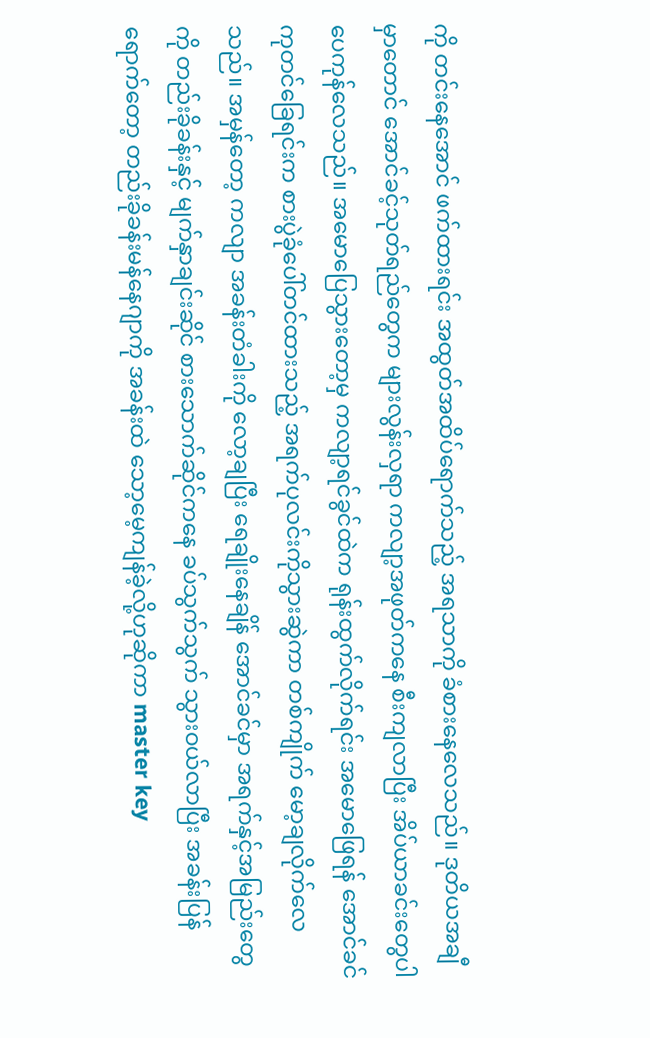ကို တင်းနေအောင် ဖက်ထားရင်း အထွတ်အထိပ်ရောက်သည့် အရသာကို ခံစားနေလေသည်။ ဒုတိယအချီမှာတောင် အောင်ခင့်သုတ်ရည်တွေက များလွန်းလှရာ ကလျာ့အဖုတ်ကနေ စီးကျလာပြီး အိပ်ယာခင်းတွေပါ ပေကုန်လေသည်။ အမောပြေသွားတော့မှ ကလျာ့ရင်ခွင်ထဲက ရုန်းထွက်လိုက်ရင်း အမောဖြေရန် အောင်ခင် ကုတင်ခြေရင်းက စားပွဲခုံပေါ်တင်ထားသည့် အရက်ပုလင်းကိုသွားဆွဲကာ တစ်ကျိုက် မော့ချလိုက်လေသည်။ အမှန်တော့ ကလျာ အခန်းတံခါးကို လော့ချပြီး ရေချိုးနေချိန် အောင်ခင်မှာ အရက်နှင့်အမြည်းတွေကို တည်းခိုခန်းနှင့် မျက်နှာချင်းဆိုင် စားသောက်ဆိုင်ကနေ ခပ်သွက်သွက် သွားဝယ်လာပြီး အခန်းပြန်ရောက်တော့ တည်းခိုခန်းမန်နေဂျာကို အခန်းထဲ သော့မေ့ကျန်ခဲ့လို့ဟုဆိုကာ master key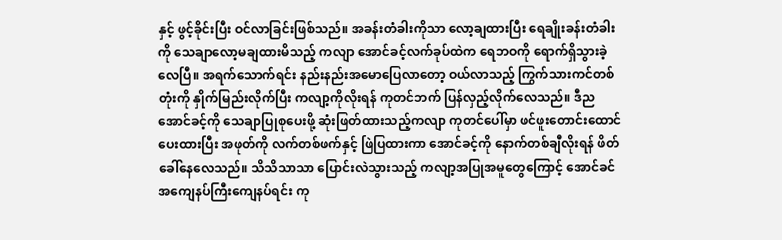နှင့် ဖွင့်ခိုင်းပြီး ဝင်လာခြင်းဖြစ်သည်။ အခန်းတံခါးကိုသာ လော့ချထားပြီး ရေချိုးခန်းတံခါးကို သေချာလော့မချထားမိသည့် ကလျာ အောင်ခင့်လက်ခုပ်ထဲက ရေဘဝကို ရောက်ရှိသွားခဲ့လေပြီ။ အရက်သောက်ရင်း နည်းနည်းအမောပြေလာတော့ ဝယ်လာသည့် ကြွက်သားကင်တစ်တုံးကို နှိုက်မြည်းလိုက်ပြီး ကလျာ့ကိုလိုးရန် ကုတင်ဘက် ပြန်လှည့်လိုက်လေသည်။ ဒီည အောင်ခင့်ကို သေချာပြုစုပေးဖို့ ဆုံးဖြတ်ထားသည့်ကလျာ ကုတင်ပေါ်မှာ ဖင်ဖူးတောင်းထောင်ပေးထားပြီး အဖုတ်ကို လက်တစ်ဖက်နှင့် ဖြဲပြထားကာ အောင်ခင့်ကို နောက်တစ်ချီလိုးရန် ဖိတ်ခေါ်နေလေသည်။ သိသိသာသာ ပြောင်းလဲသွားသည့် ကလျာ့အပြုအမူတွေကြောင့် အောင်ခင် အကျေနပ်ကြီးကျေနပ်ရင်း ကု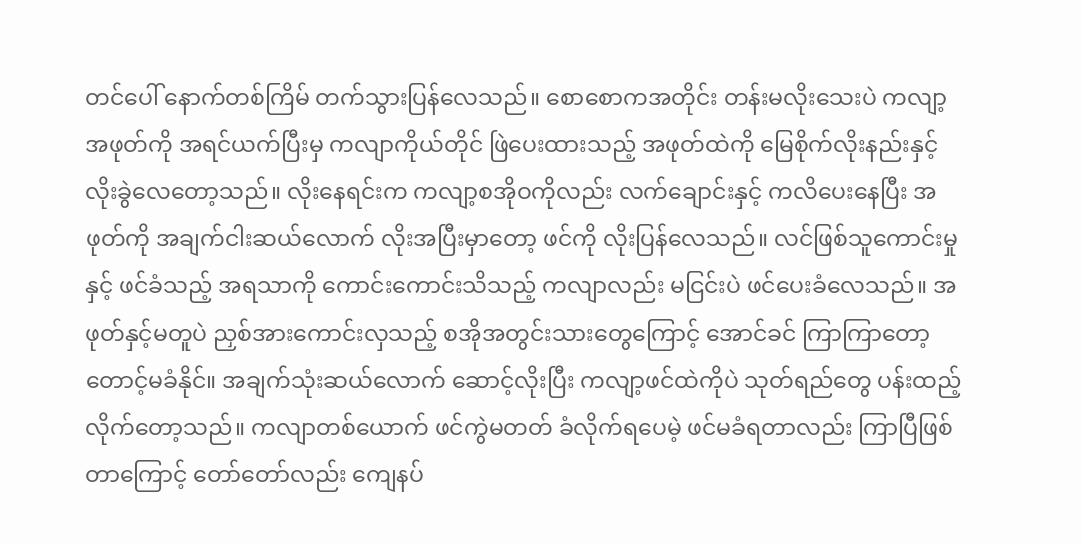တင်ပေါ် နောက်တစ်ကြိမ် တက်သွားပြန်လေသည်။ စောစောကအတိုင်း တန်းမလိုးသေးပဲ ကလျာ့အဖုတ်ကို အရင်ယက်ပြီးမှ ကလျာကိုယ်တိုင် ဖြဲပေးထားသည့် အဖုတ်ထဲကို မြေစိုက်လိုးနည်းနှင့် လိုးခွဲလေတော့သည်။ လိုးနေရင်းက ကလျာ့စအိုဝကိုလည်း လက်ချောင်းနှင့် ကလိပေးနေပြီး အဖုတ်ကို အချက်ငါးဆယ်လောက် လိုးအပြီးမှာတော့ ဖင်ကို လိုးပြန်လေသည်။ လင်ဖြစ်သူကောင်းမှုနှင့် ဖင်ခံသည့် အရသာကို ကောင်းကောင်းသိသည့် ကလျာလည်း မငြင်းပဲ ဖင်ပေးခံလေသည်။ အဖုတ်နှင့်မတူပဲ ညှစ်အားကောင်းလှသည့် စအိုအတွင်းသားတွေကြောင့် အောင်ခင် ကြာကြာတော့ တောင့်မခံနိုင်။ အချက်သုံးဆယ်လောက် ဆောင့်လိုးပြီး ကလျာ့ဖင်ထဲကိုပဲ သုတ်ရည်တွေ ပန်းထည့်လိုက်တော့သည်။ ကလျာတစ်ယောက် ဖင်ကွဲမတတ် ခံလိုက်ရပေမဲ့ ဖင်မခံရတာလည်း ကြာပြီဖြစ်တာကြောင့် တော်တော်လည်း ကျေနပ်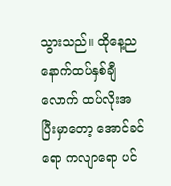သွားသည်။ ထိုနေ့ည နောက်ထပ်နှစ်ချီလောက် ထပ်လိုးအပြီးမှာတော့ အောင်ခင်ရော ကလျာရော ပင်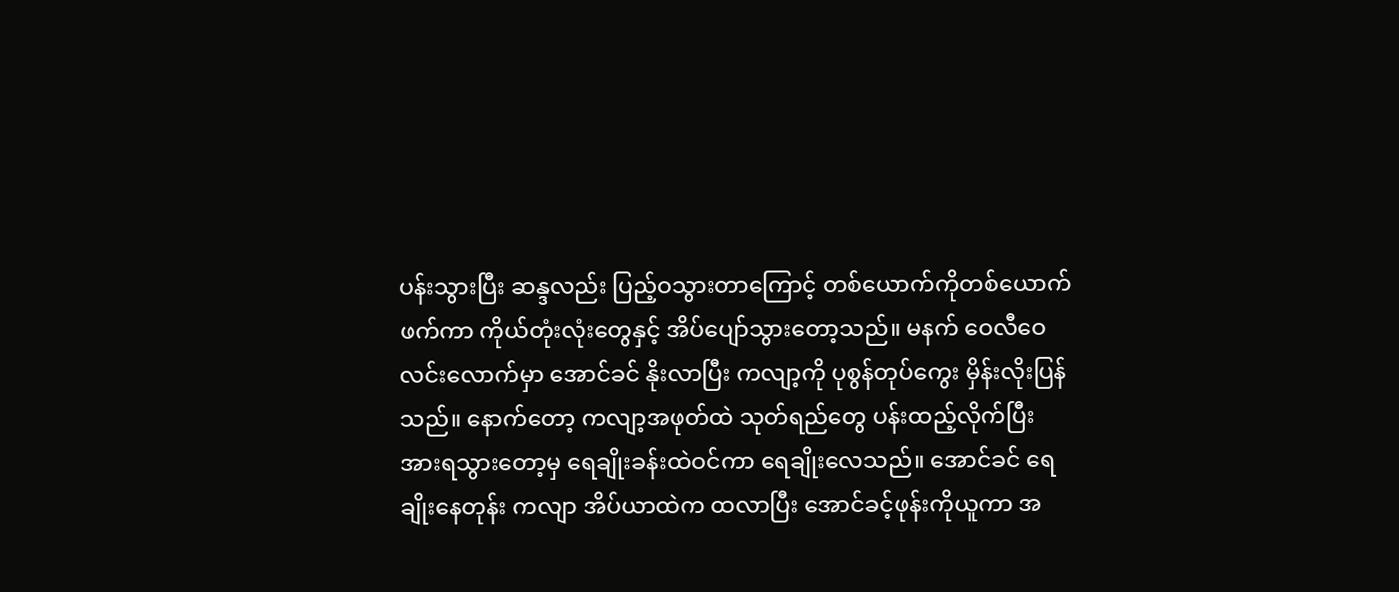ပန်းသွားပြီး ဆန္ဒလည်း ပြည့်ဝသွားတာကြောင့် တစ်ယောက်ကိုတစ်ယောက် ဖက်ကာ ကိုယ်တုံးလုံးတွေနှင့် အိပ်ပျော်သွားတော့သည်။ မနက် ဝေလီဝေလင်းလောက်မှာ အောင်ခင် နိုးလာပြီး ကလျာ့ကို ပုစွန်တုပ်ကွေး မှိန်းလိုးပြန်သည်။ နောက်တော့ ကလျာ့အဖုတ်ထဲ သုတ်ရည်တွေ ပန်းထည့်လိုက်ပြီး အားရသွားတော့မှ ရေချိုးခန်းထဲဝင်ကာ ရေချိုးလေသည်။ အောင်ခင် ရေချိုးနေတုန်း ကလျာ အိပ်ယာထဲက ထလာပြီး အောင်ခင့်ဖုန်းကိုယူကာ အ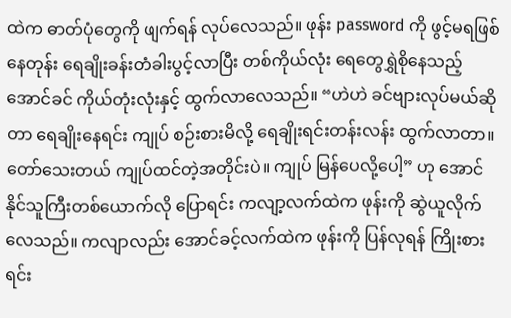ထဲက ဓာတ်ပုံတွေကို ဖျက်ရန် လုပ်လေသည်။ ဖုန်း password ကို ဖွင့်မရဖြစ်နေတုန်း ရေချိုးခန်းတံခါးပွင့်လာပြီး တစ်ကိုယ်လုံး ရေတွေရွှဲစိုနေသည့် အောင်ခင် ကိုယ်တုံးလုံးနှင့် ထွက်လာလေသည်။ “ဟဲဟဲ ခင်ဗျားလုပ်မယ်ဆိုတာ ရေချိုးနေရင်း ကျုပ် စဉ်းစားမိလို့ ရေချိုးရင်းတန်းလန်း ထွက်လာတာ။ တော်သေးတယ် ကျုပ်ထင်တဲ့အတိုင်းပဲ။ ကျုပ် မြန်ပေလို့ပေါ့” ဟု အောင်နိုင်သူကြီးတစ်ယောက်လို ပြောရင်း ကလျာ့လက်ထဲက ဖုန်းကို ဆွဲယူလိုက်လေသည်။ ကလျာလည်း အောင်ခင့်လက်ထဲက ဖုန်းကို ပြန်လုရန် ကြိုးစားရင်း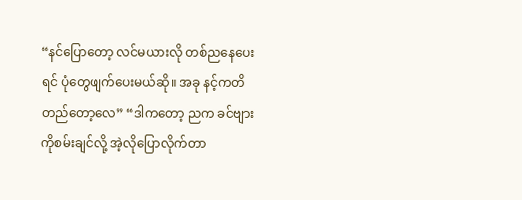“နင်ပြောတော့ လင်မယားလို တစ်ညနေပေးရင် ပုံတွေဖျက်ပေးမယ်ဆို။ အခု နင့်ကတိတည်တော့လေ” “ဒါကတော့ ညက ခင်ဗျားကိုစမ်းချင်လို့ အဲ့လိုပြောလိုက်တာ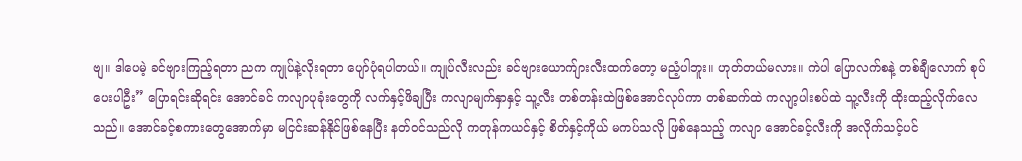ဗျ။ ဒါပေမဲ့ ခင်ဗျားကြည့်ရတာ ညက ကျုပ်နဲ့လိုးရတာ ပျော်ပုံရပါတယ်။ ကျုပ်လီးလည်း ခင်ဗျားယောက်ျားလီးထက်တော့ မညံ့ပါဘူး။ ဟုတ်တယ်မလား။ ကဲပါ ပြောလက်စနဲ့ တစ်ချီလောက် စုပ်ပေးပါဦး” ပြောရင်းဆိုရင်း အောင်ခင် ကလျာပုခုံးတွေကို လက်နှင့်ဖိချပြီး ကလျာမျက်နှာနှင့် သူ့လီး တစ်တန်းထဲဖြစ်အောင်လုပ်ကာ တစ်ဆက်ထဲ ကလျာ့ပါးစပ်ထဲ သူ့လီးကို ထိုးထည့်လိုက်လေသည်။ အောင်ခင့်စကားတွေအောက်မှာ မငြင်းဆန်နိုင်ဖြစ်နေပြီး နတ်ဝင်သည်လို ကတုန်ကယင်နှင့် စိတ်နှင့်ကိုယ် မကပ်သလို ဖြစ်နေသည့် ကလျာ အောင်ခင့်လီးကို အလိုက်သင့်ပင်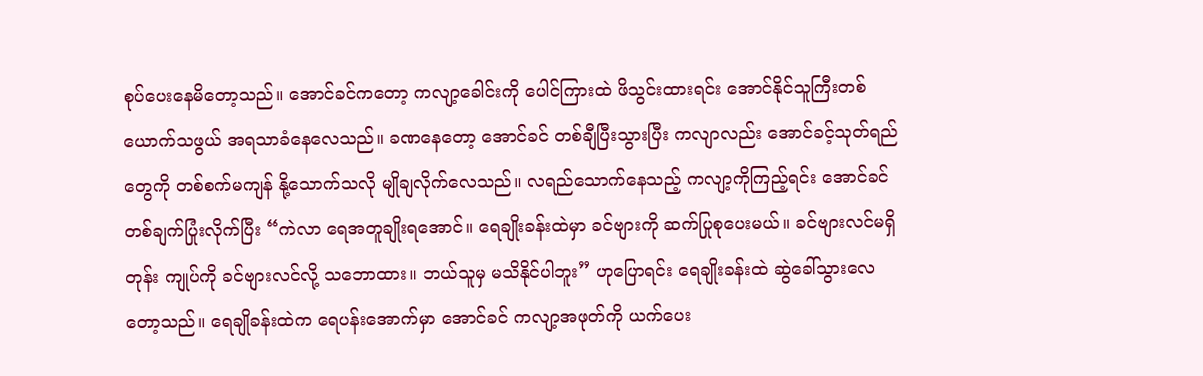စုပ်ပေးနေမိတော့သည်။ အောင်ခင်ကတော့ ကလျာ့ခေါင်းကို ပေါင်ကြားထဲ ဖိသွင်းထားရင်း အောင်နိုင်သူကြီးတစ်ယောက်သဖွယ် အရသာခံနေလေသည်။ ခဏနေတော့ အောင်ခင် တစ်ချီပြီးသွားပြီး ကလျာလည်း အောင်ခင့်သုတ်ရည်တွေကို တစ်စက်မကျန် နို့သောက်သလို မျိုချလိုက်လေသည်။ လရည်သောက်နေသည့် ကလျာ့ကိုကြည့်ရင်း အောင်ခင် တစ်ချက်ပြုံးလိုက်ပြီး “ကဲလာ ရေအတူချိုးရအောင်။ ရေချိုးခန်းထဲမှာ ခင်ဗျားကို ဆက်ပြုစုပေးမယ်။ ခင်ဗျားလင်မရှိတုန်း ကျုပ်ကို ခင်ဗျားလင်လို့ သဘောထား။ ဘယ်သူမှ မသိနိုင်ပါဘူး” ဟုပြောရင်း ရေချိုးခန်းထဲ ဆွဲခေါ်သွားလေတော့သည်။ ရေချိုခန်းထဲက ရေပန်းအောက်မှာ အောင်ခင် ကလျာ့အဖုတ်ကို ယက်ပေး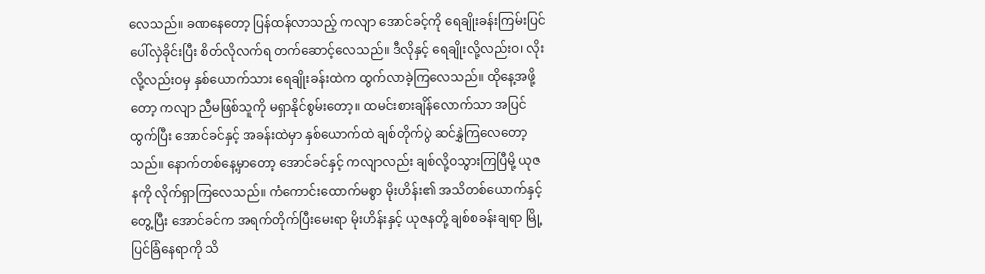လေသည်။ ခဏနေတော့ ပြန်ထန်လာသည့် ကလျာ အောင်ခင့်ကို ရေချိုးခန်းကြမ်းပြင်ပေါ်လှဲခိုင်းပြီး စိတ်လိုလက်ရ တက်ဆောင့်လေသည်။ ဒီလိုနှင့် ရေချိုးလို့လည်းဝ၊ လိုးလို့လည်းဝမှ နှစ်ယောက်သား ရေချိုးခန်းထဲက ထွက်လာခဲ့ကြလေသည်။ ထိုနေ့အဖို့တော့ ကလျာ ညီမဖြစ်သူကို မရှာနိုင်စွမ်းတော့။ ထမင်းစားချိန်လောက်သာ အပြင်ထွက်ပြီး အောင်ခင်နှင့် အခန်းထဲမှာ နှစ်ယောက်ထဲ ချစ်တိုက်ပွဲ ဆင်နွှဲကြလေတော့သည်။ နောက်တစ်နေ့မှာတော့ အောင်ခင်နှင့် ကလျာလည်း ချစ်လို့ဝသွားကြပြီမို့ ယုဇနကို လိုက်ရှာကြလေသည်။ ကံကောင်းထောက်မစွာ မိုးဟိန်း၏ အသိတစ်ယောက်နှင့်တွေ့ပြီး အောင်ခင်က အရက်တိုက်ပြီးမေးရာ မိုးဟိန်းနှင့် ယုဇနတို့ ချစ်စခန်းချရာ မြို့ပြင်ခြံနေရာကို သိ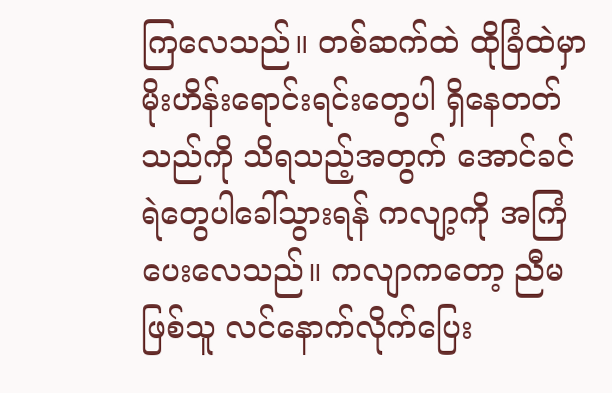ကြလေသည်။ တစ်ဆက်ထဲ ထိုခြံထဲမှာ မိုးဟိန်းရောင်းရင်းတွေပါ ရှိနေတတ်သည်ကို သိရသည့်အတွက် အောင်ခင် ရဲတွေပါခေါ်သွားရန် ကလျာ့ကို အကြံပေးလေသည်။ ကလျာကတော့ ညီမဖြစ်သူ လင်နောက်လိုက်ပြေး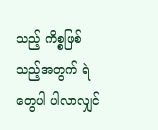သည့် ကိစ္စဖြစ်သည့်အတွက် ရဲတွေပါ ပါလာလျှင်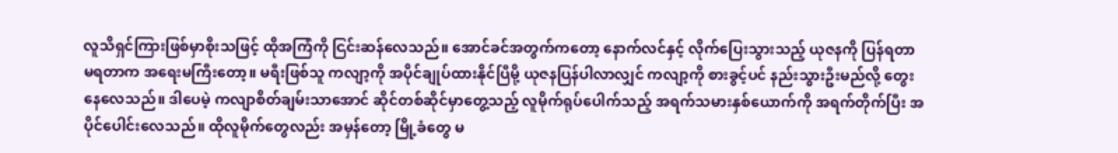လူသိရှင်ကြားဖြစ်မှာစိုးသဖြင့် ထိုအကြံကို ငြင်းဆန်လေသည်။ အောင်ခင်အတွက်ကတော့ နောက်လင်နှင့် လိုက်ပြေးသွားသည့် ယုဇနကို ပြန်ရတာ မရတာက အရေးမကြီးတော့။ မရီးဖြစ်သူ ကလျာ့ကို အပိုင်ချုပ်ထားနိုင်ပြီမို့ ယုဇနပြန်ပါလာလျှင် ကလျာ့ကို စားခွင့်ပင် နည်းသွားဦးမည်လို့ တွေးနေလေသည်။ ဒါပေမဲ့ ကလျာစိတ်ချမ်းသာအောင် ဆိုင်တစ်ဆိုင်မှာတွေ့သည့် လူမိုက်ရုပ်ပေါက်သည့် အရက်သမားနှစ်ယောက်ကို အရက်တိုက်ပြီး အပိုင်ပေါင်းလေသည်။ ထိုလူမိုက်တွေလည်း အမှန်တော့ မြို့ခံတွေ မ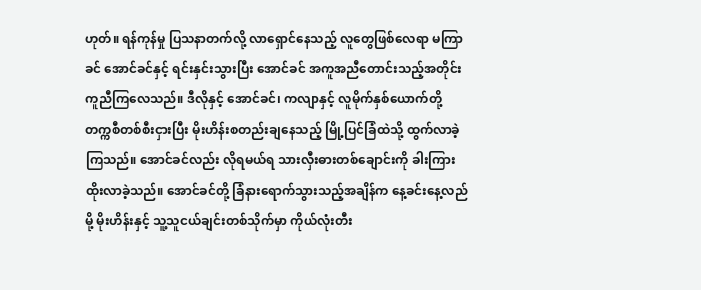ဟုတ်။ ရန်ကုန်မှု ပြသနာတက်လို့ လာရှောင်နေသည့် လူတွေဖြစ်လေရာ မကြာခင် အောင်ခင်နှင့် ရင်းနှင်းသွားပြီး အောင်ခင် အကူအညီတောင်းသည့်အတိုင်း ကူညီကြလေသည်။ ဒီလိုနှင့် အောင်ခင်၊ ကလျာနှင့် လူမိုက်နှစ်ယောက်တို့ တက္ကစီတစ်စီးငှားပြီး မိုးဟိန်းစတည်းချနေသည့် မြို့ပြင်ခြံထဲသို့ ထွက်လာခဲ့ကြသည်။ အောင်ခင်လည်း လိုရမယ်ရ သားလှီးဓားတစ်ချောင်းကို ခါးကြားထိုးလာခဲ့သည်။ အောင်ခင်တို့ ခြံနားရောက်သွားသည့်အချိန်က နေ့ခင်းနေ့လည်မို့ မိုးဟိန်းနှင့် သူ့သူငယ်ချင်းတစ်သိုက်မှာ ကိုယ်လုံးတီး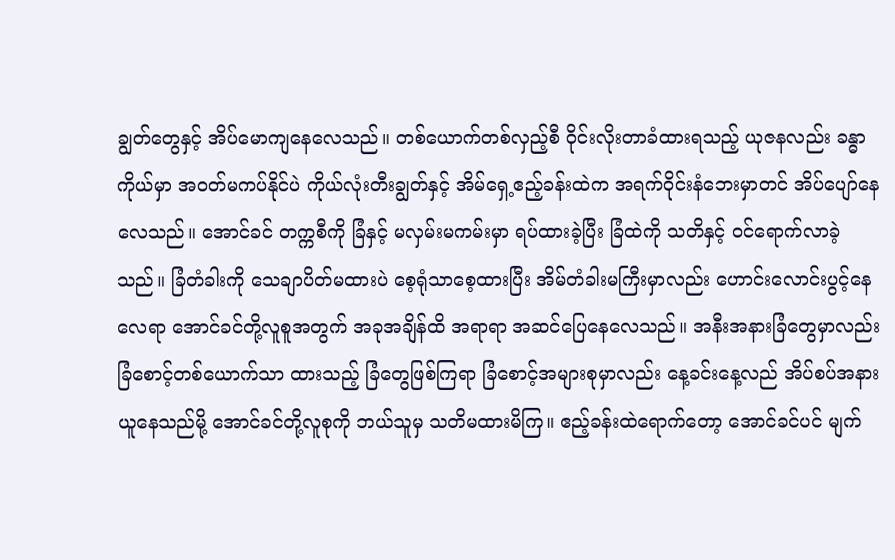ချွတ်တွေနှင့် အိပ်မောကျနေလေသည်။ တစ်ယောက်တစ်လှည့်စီ ဝိုင်းလိုးတာခံထားရသည့် ယုဇနလည်း ခန္ဓာကိုယ်မှာ အဝတ်မကပ်နိုင်ပဲ ကိုယ်လုံးတီးချွတ်နှင့် အိမ်ရှေ့ဧည့်ခန်းထဲက အရက်ဝိုင်းနံဘေးမှာတင် အိပ်ပျော်နေလေသည်။ အောင်ခင် တက္ကစီကို ခြံနှင့် မလှမ်းမကမ်းမှာ ရပ်ထားခဲ့ပြီး ခြံထဲကို သတိနှင့် ဝင်ရောက်လာခဲ့သည်။ ခြံတံခါးကို သေချာပိတ်မထားပဲ စေ့ရုံသာစေ့ထားပြီး အိမ်တံခါးမကြီးမှာလည်း ဟောင်းလောင်းပွင့်နေလေရာ အောင်ခင်တို့လူစူအတွက် အခုအချိန်ထိ အရာရာ အဆင်ပြေနေလေသည်။ အနီးအနားခြံတွေမှာလည်း ခြံစောင့်တစ်ယောက်သာ ထားသည့် ခြံတွေဖြစ်ကြရာ ခြံစောင့်အများစုမှာလည်း နေ့ခင်းနေ့လည် အိပ်စပ်အနားယူနေသည်မို့ အောင်ခင်တို့လူစုကို ဘယ်သူမှ သတိမထားမိကြ။ ဧည့်ခန်းထဲရောက်တော့ အောင်ခင်ပင် မျက်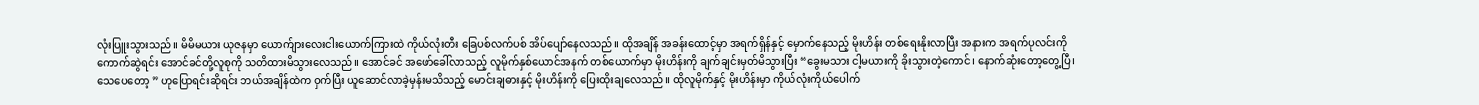လုံးပြူးသွားသည်။ မိမိမယား ယုဇနမှာ ယောက်ျားလေးငါးယောက်ကြားထဲ ကိုယ်လုံးတီး ခြေပစ်လက်ပစ် အိပ်ပျော်နေလသည်။ ထိုအချိန် အခန်းထောင့်မှာ အရက်ရှိန်နှင့် မှောက်နေသည့် မိုးဟိန်း တစ်ရေးနိုးလာပြီး အနားက အရက်ပုလင်းကို ကောက်ဆွဲရင်း အောင်ခင်တို့လူစုကို သတိထားမိသွားလေသည်။ အောင်ခင် အဖော်ခေါ်လာသည့် လူမိုက်နှစ်ယောင်အနက် တစ်ယောက်မှာ မိုးဟိန်းကို ချက်ချင်းမှတ်မိသွားပြီး “ခွေးမသား ငါ့မယားကို ခိုးသွားတဲ့ကောင်၊ နောက်ဆုံးတော့တွေ့ပြီ၊ သေပေတော့ ” ဟုပြောရင်းဆိုရင်း ဘယ်အချိန်ထဲက ဝှက်ပြီး ယူဆောင်လာခဲ့မှန်းမသိသည့် မောင်းချဓားနှင့် မိုးဟိန်းကို ပြေးထိုးချလေသည်။ ထိုလူမိုက်နှင့် မိုးဟိန်းမှာ ကိုယ်လုံးကိုယ်ပေါက်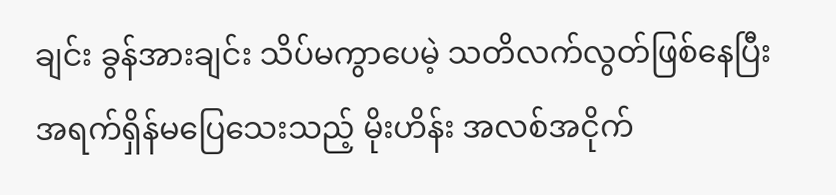ချင်း ခွန်အားချင်း သိပ်မကွာပေမဲ့ သတိလက်လွတ်ဖြစ်နေပြီး အရက်ရှိန်မပြေသေးသည့် မိုးဟိန်း အလစ်အငိုက်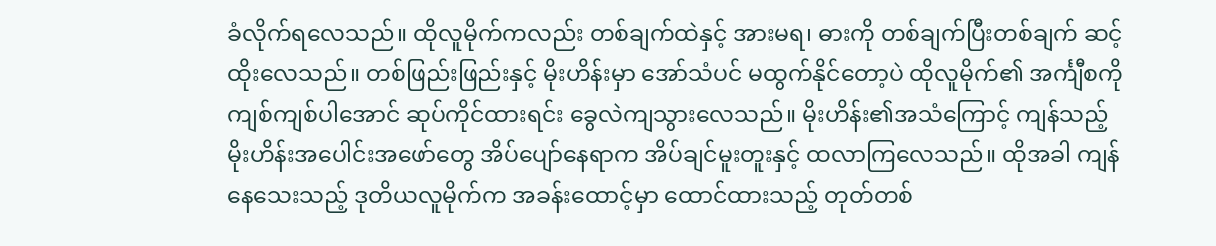ခံလိုက်ရလေသည်။ ထိုလူမိုက်ကလည်း တစ်ချက်ထဲနှင့် အားမရ၊ ဓားကို တစ်ချက်ပြီးတစ်ချက် ဆင့်ထိုးလေသည်။ တစ်ဖြည်းဖြည်းနှင့် မိုးဟိန်းမှာ အော်သံပင် မထွက်နိုင်တော့ပဲ ထိုလူမိုက်၏ အင်္ကျီစကို ကျစ်ကျစ်ပါအောင် ဆုပ်ကိုင်ထားရင်း ခွေလဲကျသွားလေသည်။ မိုးဟိန်း၏အသံကြောင့် ကျန်သည့် မိုးဟိန်းအပေါင်းအဖော်တွေ အိပ်ပျော်နေရာက အိပ်ချင်မူးတူးနှင့် ထလာကြလေသည်။ ထိုအခါ ကျန်နေသေးသည့် ဒုတိယလူမိုက်က အခန်းထောင့်မှာ ထောင်ထားသည့် တုတ်တစ်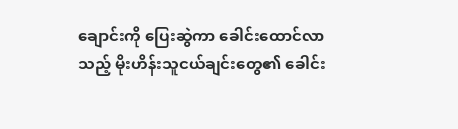ချောင်းကို ပြေးဆွဲကာ ခေါင်းထောင်လာသည့် မိုးဟိန်းသူငယ်ချင်းတွေ၏ ခေါင်း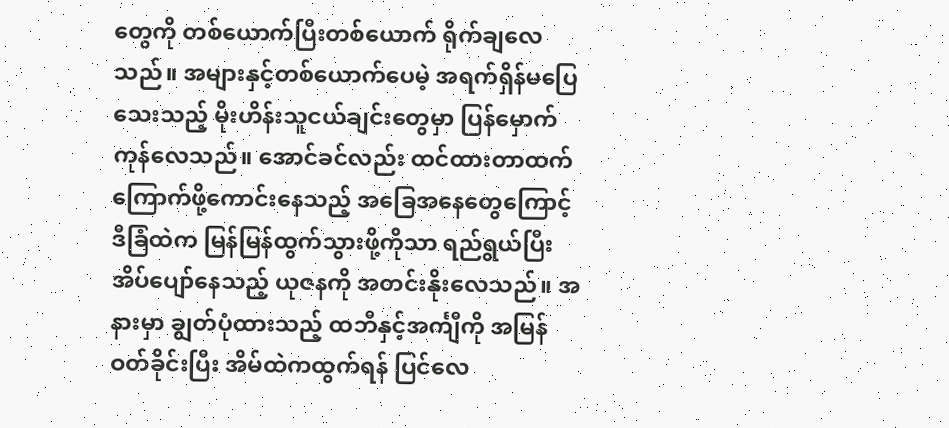တွေကို တစ်ယောက်ပြီးတစ်ယောက် ရိုက်ချလေသည်။ အများနှင့်တစ်ယောက်ပေမဲ့ အရက်ရှိန်မပြေသေးသည့် မိုးဟိန်းသူငယ်ချင်းတွေမှာ ပြန်မှောက်ကုန်လေသည်။ အောင်ခင်လည်း ထင်ထားတာထက် ကြောက်ဖို့ကောင်းနေသည့် အခြေအနေတွေကြောင့် ဒီခြံထဲက မြန်မြန်ထွက်သွားဖို့ကိုသာ ရည်ရွယ်ပြီး အိပ်ပျော်နေသည့် ယုဇနကို အတင်းနိုးလေသည်။ အနားမှာ ချွတ်ပုံထားသည့် ထဘီနှင့်အင်္ကျီကို အမြန်ဝတ်ခိုင်းပြီး အိမ်ထဲကထွက်ရန် ပြင်လေ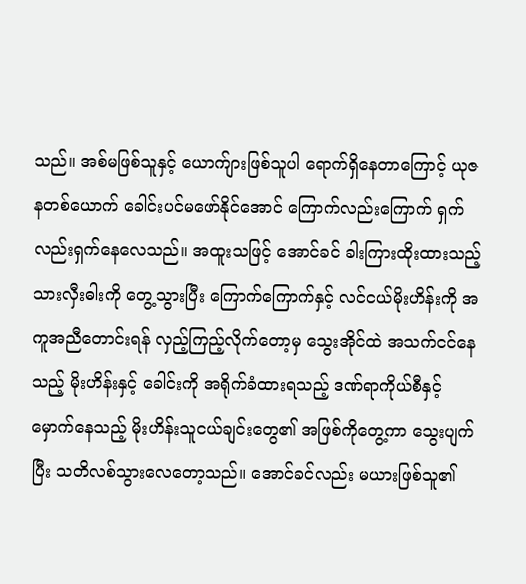သည်။ အစ်မဖြစ်သူနှင့် ယောက်ျားဖြစ်သူပါ ရောက်ရှိနေတာကြောင့် ယုဇနတစ်ယောက် ခေါင်းပင်မဖော်နိုင်အောင် ကြောက်လည်းကြောက် ရှက်လည်းရှက်နေလေသည်။ အထူးသဖြင့် အောင်ခင် ခါးကြားထိုးထားသည့် သားလှီးဓါးကို တွေ့သွားပြီး ကြောက်ကြောက်နှင့် လင်ငယ်မိုးဟိန်းကို အကူအညီတောင်းရန် လှည့်ကြည့်လိုက်တော့မှ သွေးအိုင်ထဲ အသက်ငင်နေသည့် မိုးဟိန်းနှင့် ခေါင်းကို အရိုက်ခံထားရသည့် ဒဏ်ရာကိုယ်စီနှင့် မှောက်နေသည့် မိုးဟိန်းသူငယ်ချင်းတွေ၏ အဖြစ်ကိုတွေ့ကာ သွေးပျက်ပြီး သတိလစ်သွားလေတော့သည်။ အောင်ခင်လည်း မယားဖြစ်သူ၏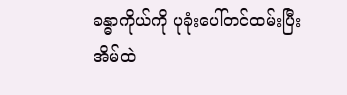ခန္ဓာကိုယ်ကို ပုခုံးပေါ်တင်ထမ်းပြီး အိမ်ထဲ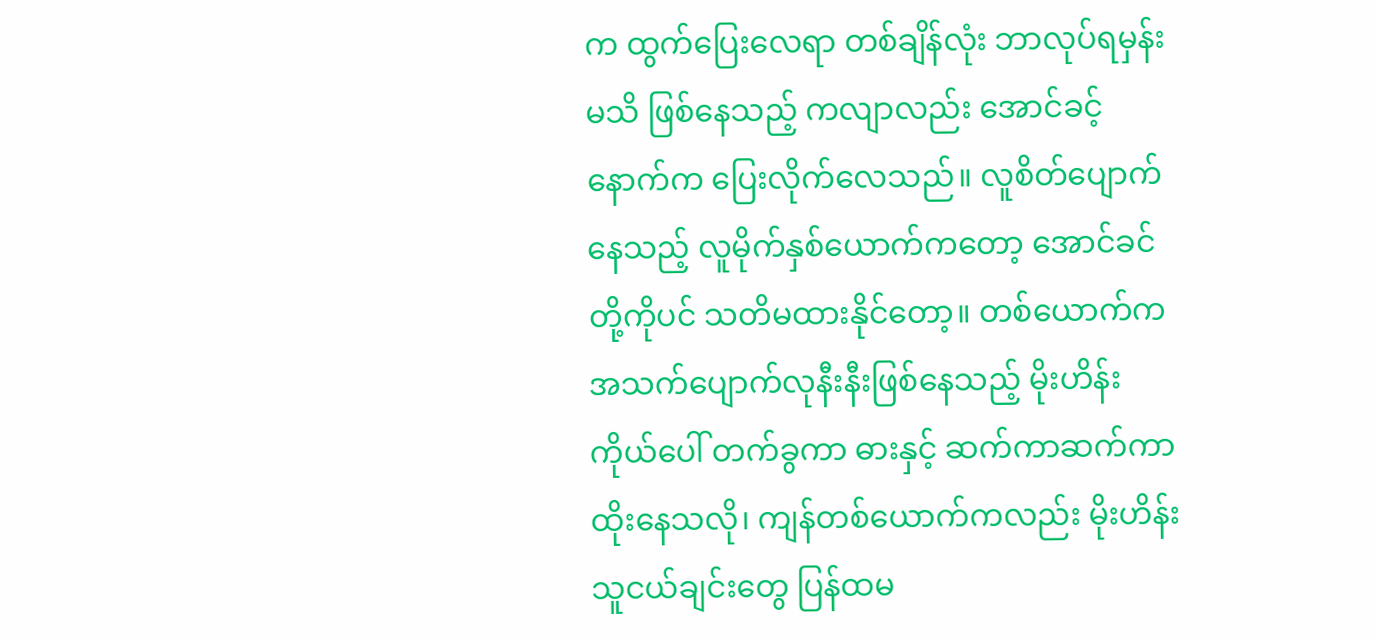က ထွက်ပြေးလေရာ တစ်ချိန်လုံး ဘာလုပ်ရမှန်းမသိ ဖြစ်နေသည့် ကလျာလည်း အောင်ခင့်နောက်က ပြေးလိုက်လေသည်။ လူစိတ်ပျောက်နေသည့် လူမိုက်နှစ်ယောက်ကတော့ အောင်ခင်တို့ကိုပင် သတိမထားနိုင်တော့။ တစ်ယောက်က အသက်ပျောက်လုနီးနီးဖြစ်နေသည့် မိုးဟိန်းကိုယ်ပေါ် တက်ခွကာ ဓားနှင့် ဆက်ကာဆက်ကာ ထိုးနေသလို၊ ကျန်တစ်ယောက်ကလည်း မိုးဟိန်းသူငယ်ချင်းတွေ ပြန်ထမ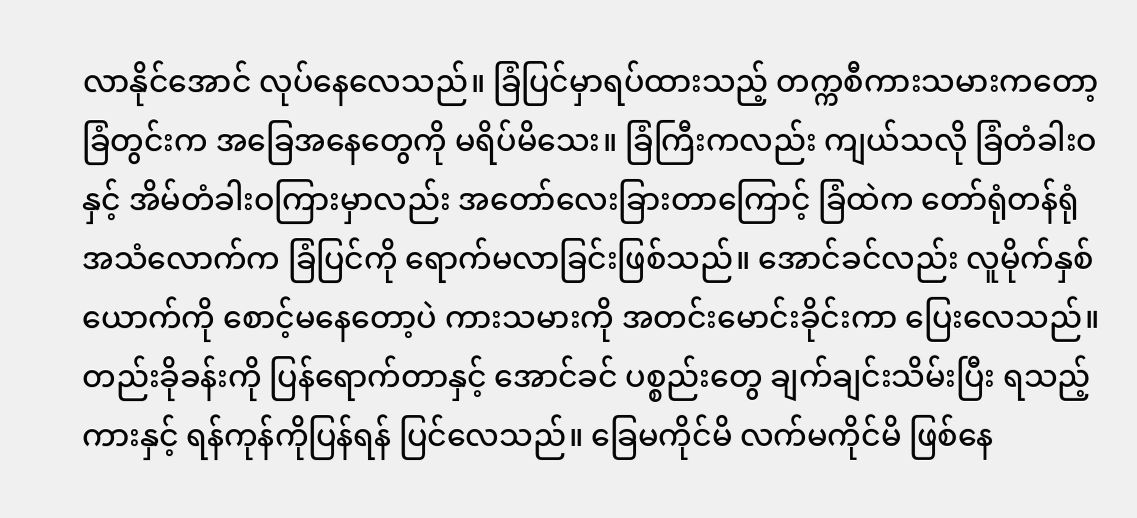လာနိုင်အောင် လုပ်နေလေသည်။ ခြံပြင်မှာရပ်ထားသည့် တက္ကစီကားသမားကတော့ ခြံတွင်းက အခြေအနေတွေကို မရိပ်မိသေး။ ခြံကြီးကလည်း ကျယ်သလို ခြံတံခါးဝနှင့် အိမ်တံခါးဝကြားမှာလည်း အတော်လေးခြားတာကြောင့် ခြံထဲက တော်ရုံတန်ရုံ အသံလောက်က ခြံပြင်ကို ရောက်မလာခြင်းဖြစ်သည်။ အောင်ခင်လည်း လူမိုက်နှစ်ယောက်ကို စောင့်မနေတော့ပဲ ကားသမားကို အတင်းမောင်းခိုင်းကာ ပြေးလေသည်။ တည်းခိုခန်းကို ပြန်ရောက်တာနှင့် အောင်ခင် ပစ္စည်းတွေ ချက်ချင်းသိမ်းပြီး ရသည့်ကားနှင့် ရန်ကုန်ကိုပြန်ရန် ပြင်လေသည်။ ခြေမကိုင်မိ လက်မကိုင်မိ ဖြစ်နေ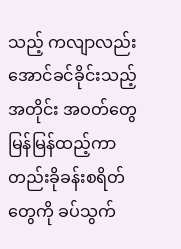သည့် ကလျာလည်း အောင်ခင်ခိုင်းသည့်အတိုင်း အဝတ်တွေ မြန်မြန်ထည့်ကာ တည်းခိုခန်းစရိတ်တွေကို ခပ်သွက်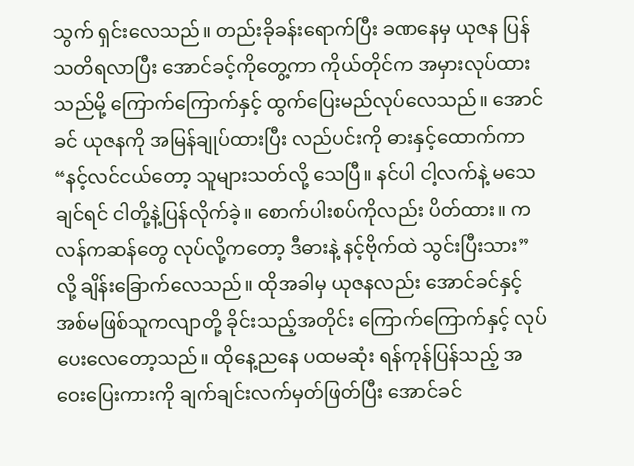သွက် ရှင်းလေသည်။ တည်းခိုခန်းရောက်ပြီး ခဏနေမှ ယုဇန ပြန်သတိရလာပြီး အောင်ခင့်ကိုတွေ့ကာ ကိုယ်တိုင်က အမှားလုပ်ထားသည်မို့ ကြောက်ကြောက်နှင့် ထွက်ပြေးမည်လုပ်လေသည်။ အောင်ခင် ယုဇနကို အမြန်ချုပ်ထားပြီး လည်ပင်းကို ဓားနှင့်ထောက်ကာ “နင့်လင်ငယ်တော့ သူများသတ်လို့ သေပြီ။ နင်ပါ ငါ့လက်နဲ့ မသေချင်ရင် ငါတို့နဲ့ပြန်လိုက်ခဲ့။ စောက်ပါးစပ်ကိုလည်း ပိတ်ထား။ ကလန်ကဆန်တွေ လုပ်လို့ကတော့ ဒီဓားနဲ့ နင့်ဗိုက်ထဲ သွင်းပြီးသား” လို့ ချိန်းခြောက်လေသည်။ ထိုအခါမှ ယုဇနလည်း အောင်ခင်နှင့် အစ်မဖြစ်သူကလျာတို့ ခိုင်းသည့်အတိုင်း ကြောက်ကြောက်နှင့် လုပ်ပေးလေတော့သည်။ ထိုနေ့ညနေ ပထမဆုံး ရန်ကုန်ပြန်သည့် အဝေးပြေးကားကို ချက်ချင်းလက်မှတ်ဖြတ်ပြီး အောင်ခင်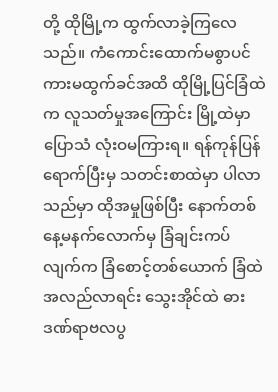တို့ ထိုမြို့က ထွက်လာခဲ့ကြလေသည်။ ကံကောင်းထောက်မစွာပင် ကားမထွက်ခင်အထိ ထိုမြို့ပြင်ခြံထဲက လူသတ်မှုအကြောင်း မြို့ထဲမှာ ပြောသံ လုံးဝမကြားရ။ ရန်ကုန်ပြန်ရောက်ပြီးမှ သတင်းစာထဲမှာ ပါလာသည်မှာ ထိုအမှုဖြစ်ပြီး နောက်တစ်နေ့မနက်လောက်မှ ခြံချင်းကပ်လျက်က ခြံစောင့်တစ်ယောက် ခြံထဲအလည်လာရင်း သွေးအိုင်ထဲ ဓားဒဏ်ရာဗလပွ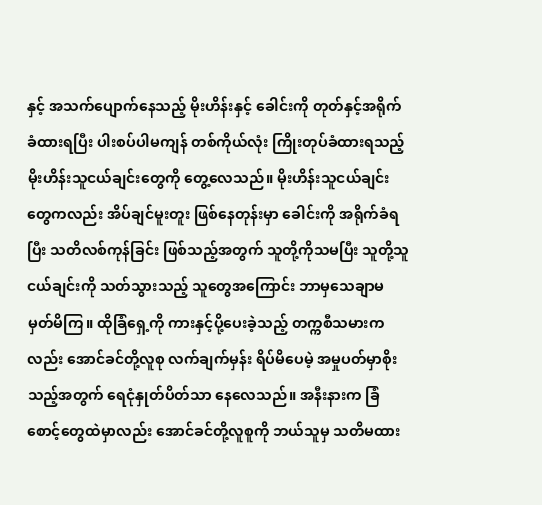နှင့် အသက်ပျောက်နေသည့် မိုးဟိန်းနှင့် ခေါင်းကို တုတ်နှင့်အရိုက်ခံထားရပြီး ပါးစပ်ပါမကျန် တစ်ကိုယ်လုံး ကြိုးတုပ်ခံထားရသည့် မိုးဟိန်းသူငယ်ချင်းတွေကို တွေ့လေသည်။ မိုးဟိန်းသူငယ်ချင်းတွေကလည်း အိပ်ချင်မူးတူး ဖြစ်နေတုန်းမှာ ခေါင်းကို အရိုက်ခံရပြီး သတိလစ်ကုန်ခြင်း ဖြစ်သည့်အတွက် သူတို့ကိုသမပြီး သူတို့သူငယ်ချင်းကို သတ်သွားသည့် သူတွေအကြောင်း ဘာမှသေချာမမှတ်မိကြ။ ထိုခြံရှေ့ကို ကားနှင့်ပို့ပေးခဲ့သည့် တက္ကစီသမားကလည်း အောင်ခင်တို့လူစု လက်ချက်မှန်း ရိပ်မိပေမဲ့ အမှုပတ်မှာစိုးသည့်အတွက် ရေငုံနှုတ်ပိတ်သာ နေလေသည်။ အနီးနားက ခြံစောင့်တွေထဲမှာလည်း အောင်ခင်တို့လူစူကို ဘယ်သူမှ သတိမထား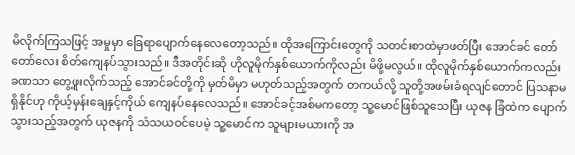မိလိုက်ကြသဖြင့် အမှုမှာ ခြေရာပျောက်နေလေတော့သည်။ ထိုအကြောင်းတွေကို သတင်းစာထဲမှာဖတ်ပြီး အောင်ခင် တော်တော်လေး စိတ်ကျေနပ်သွားသည်။ ဒီအတိုင်းဆို ဟိုလူမိုက်နှစ်ယောက်ကိုလည်း မိဖို့မလွယ်။ ထိုလူမိုက်နှစ်ယောက်ကလည်း ခဏသာ တွေ့ဖူးလိုက်သည့် အောင်ခင်တို့ကို မှတ်မိမှာ မဟုတ်သည့်အတွက် တကယ်လို့ သူတို့အဖမ်းခံရလျင်တောင် ပြသနာမရှိနိုင်ဟု ကိုယ့်မှန်းချေနှင့်ကိုယ် ကျေနပ်နေလေသည်။ အောင်ခင့်အစ်မကတော့ သူ့မောင်ဖြစ်သူသေပြီး ယုဇန ခြံထဲက ပျောက်သွားသည့်အတွက် ယုဇနကို သံသယဝင်ပေမဲ့ သူ့မောင်က သူများမယားကို အ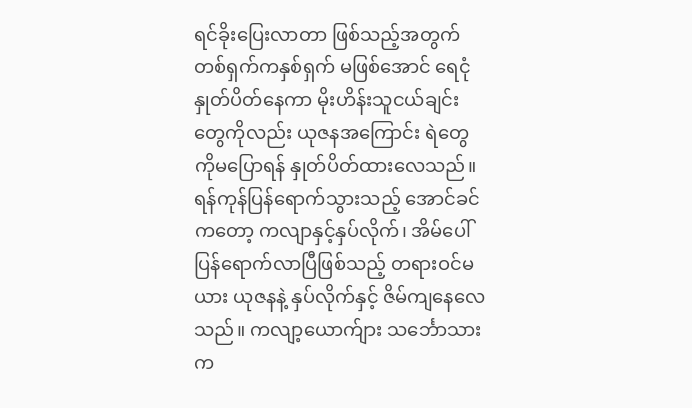ရင်ခိုးပြေးလာတာ ဖြစ်သည့်အတွက် တစ်ရှက်ကနှစ်ရှက် မဖြစ်အောင် ရေငုံနှုတ်ပိတ်နေကာ မိုးဟိန်းသူငယ်ချင်းတွေကိုလည်း ယုဇနအကြောင်း ရဲတွေကိုမပြောရန် နှုတ်ပိတ်ထားလေသည်။ ရန်ကုန်ပြန်ရောက်သွားသည့် အောင်ခင်ကတော့ ကလျာနှင့်နှပ်လိုက်၊ အိမ်ပေါ်ပြန်ရောက်လာပြီဖြစ်သည့် တရားဝင်မယား ယုဇနနဲ့ နှပ်လိုက်နှင့် ဇိမ်ကျနေလေသည်။ ကလျာ့ယောက်ျား သင်္ဘောသားက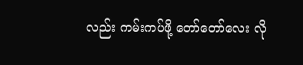လည်း ကမ်းကပ်ဖို့ တော်တော်လေး လို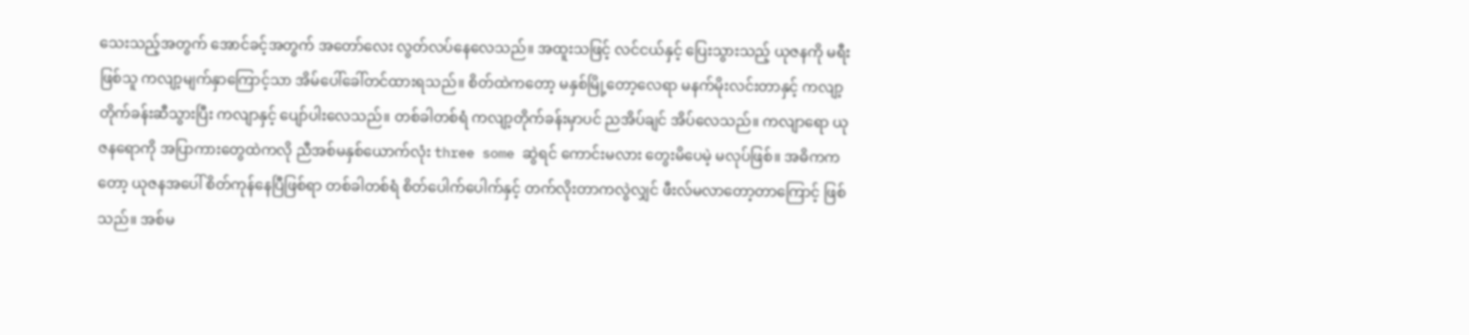သေးသည့်အတွက် အောင်ခင့်အတွက် အတော်လေး လွတ်လပ်နေလေသည်။ အထူးသဖြင့် လင်ငယ်နှင့် ပြေးသွားသည့် ယုဇနကို မရီးဖြစ်သူ ကလျာ့မျက်နှာကြောင့်သာ အိမ်ပေါ်ခေါ်တင်ထားရသည်။ စိတ်ထဲကတော့ မနှစ်မြို့တော့လေရာ မနက်မိုးလင်းတာနှင့် ကလျာ့တိုက်ခန်းဆီသွားပြီး ကလျာနှင့် ပျော်ပါးလေသည်။ တစ်ခါတစ်ရံ ကလျာ့တိုက်ခန်းမှာပင် ညအိပ်ချင် အိပ်လေသည်။ ကလျာရော ယုဇနရောကို အပြာကားတွေထဲကလို ညီအစ်မနှစ်ယောက်လုံး three some ဆွဲရင် ကောင်းမလား တွေးမိပေမဲ့ မလုပ်ဖြစ်။ အဓိကကတော့ ယုဇနအပေါ် စိတ်ကုန်နေပြီဖြစ်ရာ တစ်ခါတစ်ရံ စိတ်ပေါက်ပေါက်နှင့် တက်လိုးတာကလွဲလျှင် ဖီးလ်မလာတော့တာကြောင့် ဖြစ်သည်။ အစ်မ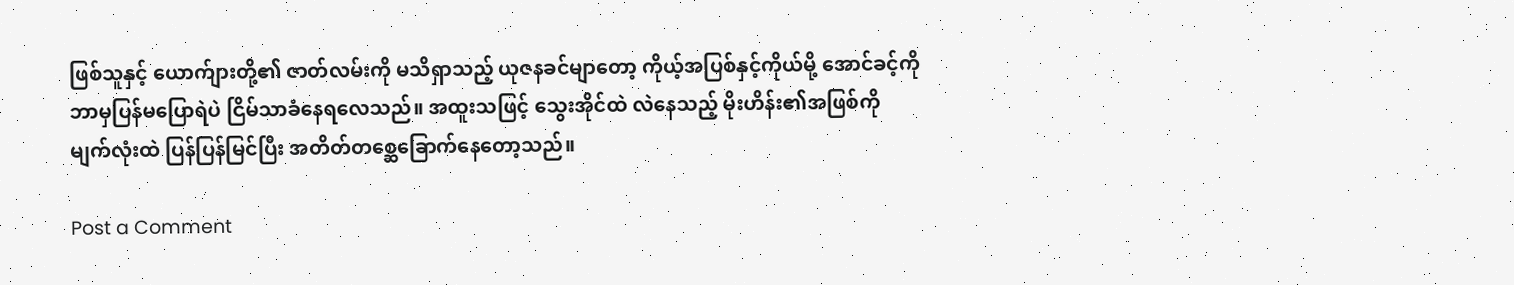ဖြစ်သူနှင့် ယောက်ျားတို့၏ ဇာတ်လမ်းကို မသိရှာသည့် ယုဇနခင်မျာတော့ ကိုယ့်အပြစ်နှင့်ကိုယ်မို့ အောင်ခင့်ကို ဘာမှပြန်မပြောရဲပဲ ငြိမ်သာခံနေရလေသည်။ အထူးသဖြင့် သွေးအိုင်ထဲ လဲနေသည့် မိုးဟိန်း၏အဖြစ်ကို မျက်လုံးထဲ ပြန်ပြန်မြင်ပြီး အတိတ်တစ္ဆေခြောက်နေတော့သည်။

Post a Comment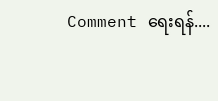Comment ရေးရန်....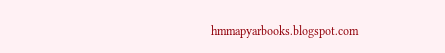hmmapyarbooks.blogspot.com